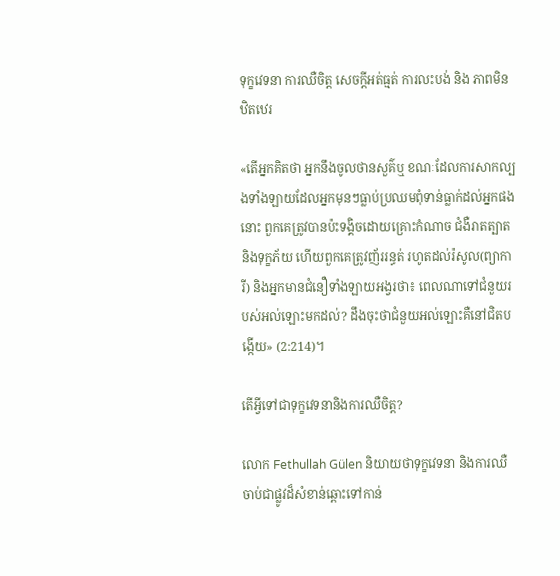ទុក្ខវេទនា ការឈឺចិត្ត សេចក្តីអត់ធ្មត់ ការលះបង់ និង ភាពមិនឋិតឋេរ

«តើអ្នកគិតថា អ្នកនឹងចូលថានសួគ៌ឬ ខណៈដែលការសាកល្បងទាំងឡាយដែលអ្នកមុនៗធ្លាប់ប្រឈមពុំទាន់ធ្លាក់ដល់អ្នកផងនោះ ពួកគេត្រូវបានប៉ះទង្គិចដោយគ្រោះកំណាច ជំងឺរាតត្បាត និងទុក្ខភ័យ ហើយពួកគេត្រូវញ័ររន្ធត់ រហូតដល់រ៉សូល(ព្យាការី) និងអ្នកមានជំនឿទាំងឡាយអង្វរថា៖ ពេលណាទៅជំនួយរបស់អល់ឡោះមកដល់? ដឹងចុះថាជំនួយអល់ឡោះគឺនៅជិតបង្កើយ» (2:214)។

តើអ្វីទៅជាទុក្ខវេទនានិងការឈឺចិត្ត?

លោក Fethullah Gülen និយាយថាទុក្ខវេទនា និងការឈឺចាប់ជាផ្លូវដ៏សំខាន់ឆ្ពោះទៅកាន់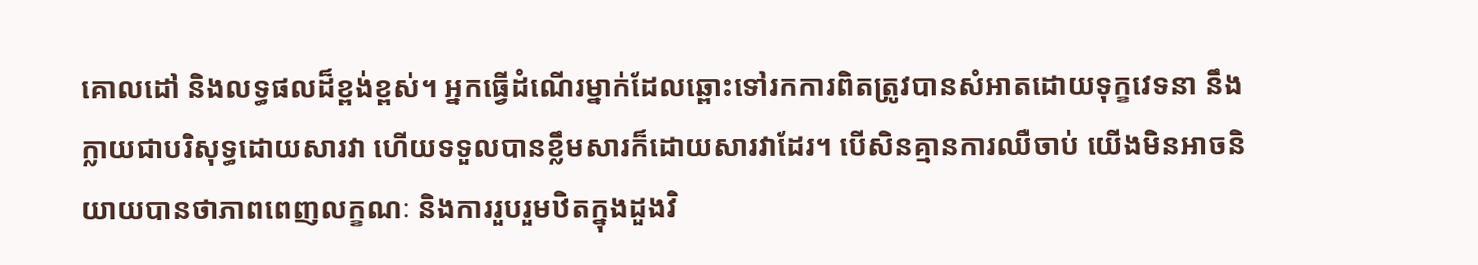គោលដៅ និងលទ្ធផលដ៏ខ្ពង់ខ្ពស់។ អ្នកធ្វើដំណើរម្នាក់ដែលឆ្ពោះទៅរកការពិតត្រូវបានសំអាតដោយទុក្ខវេទនា នឹងក្លាយជាបរិសុទ្ធដោយសារវា ហើយទទួលបានខ្លឹមសារក៏ដោយសារវាដែរ។ បើសិនគ្មានការឈឺចាប់ យើងមិនអាចនិយាយបានថាភាពពេញលក្ខណៈ និងការរួបរួមឋិតក្នុងដួងវិ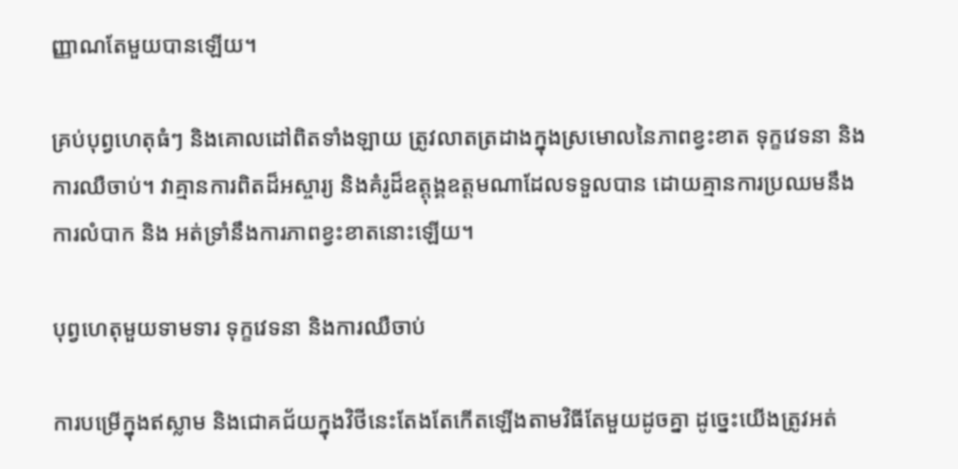ញ្ញាណតែមួយបានឡើយ។

គ្រប់បុព្វហេតុធំៗ និងគោលដៅពិតទាំងឡាយ ត្រូវលាតត្រដាងក្នុងស្រមោលនៃភាពខ្វះខាត ទុក្ខវេទនា និង ការឈឺចាប់។ វាគ្មានការពិតដ៏អស្ចារ្យ និងគំរូដ៏ឧត្តុង្គឧត្តមណាដែលទទួលបាន ដោយគ្មានការប្រឈមនឹងការលំបាក និង អត់ទ្រាំនឹងការភាពខ្វះខាតនោះឡើយ។

បុព្វហេតុមួយទាមទារ ទុក្ខវេទនា និងការឈឺចាប់

ការបម្រើក្នុងឥស្លាម និងជោគជ័យក្នុងវិថីនេះតែងតែកើតឡើងតាមវិធីតែមួយដូចគ្នា ដូច្នេះយើងត្រូវអត់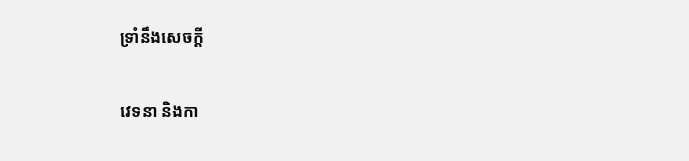ទ្រាំនឹងសេចក្តី

វេទនា និងកា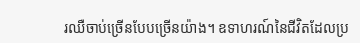រឈឺចាប់ច្រើនបែបច្រើនយ៉ាង។ ឧទាហរណ៍នៃជីវិតដែលប្រ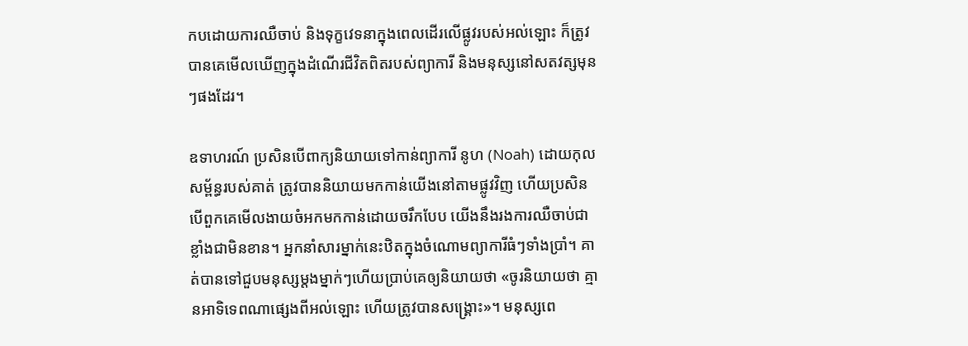កបដោយការឈឺចាប់ និងទុក្ខវេទនាក្នុងពេលដើរលើផ្លូវរបស់អល់ឡោះ ក៏ត្រូវបានគេមើលឃើញក្នុងដំណើរជីវិតពិតរបស់ព្យាការី និងមនុស្សនៅសតវត្សមុនៗផងដែរ។

ឧទាហរណ៍ ប្រសិនបើពាក្យនិយាយទៅកាន់ព្យាការី នូហ (Noah) ដោយកុលសម្ព័ន្ធរបស់គាត់ ត្រូវបាននិយាយមកកាន់យើងនៅតាមផ្លូវវិញ ហើយប្រសិនបើពួកគេមើលងាយចំអកមកកាន់ដោយចរឹកបែប យើងនឹងរងការឈឺចាប់ជាខ្លាំងជាមិនខាន។ អ្នកនាំសារម្នាក់នេះឋិតក្នុងចំណោមព្យាការីធំៗទាំងប្រាំ។ គាត់បានទៅជួបមនុស្សម្តងម្នាក់ៗហើយប្រាប់គេឲ្យនិយាយថា «ចូរនិយាយថា គ្មានអាទិទេពណាផ្សេងពីអល់ឡោះ ហើយត្រូវបានសង្គ្រោះ»។ មនុស្សពេ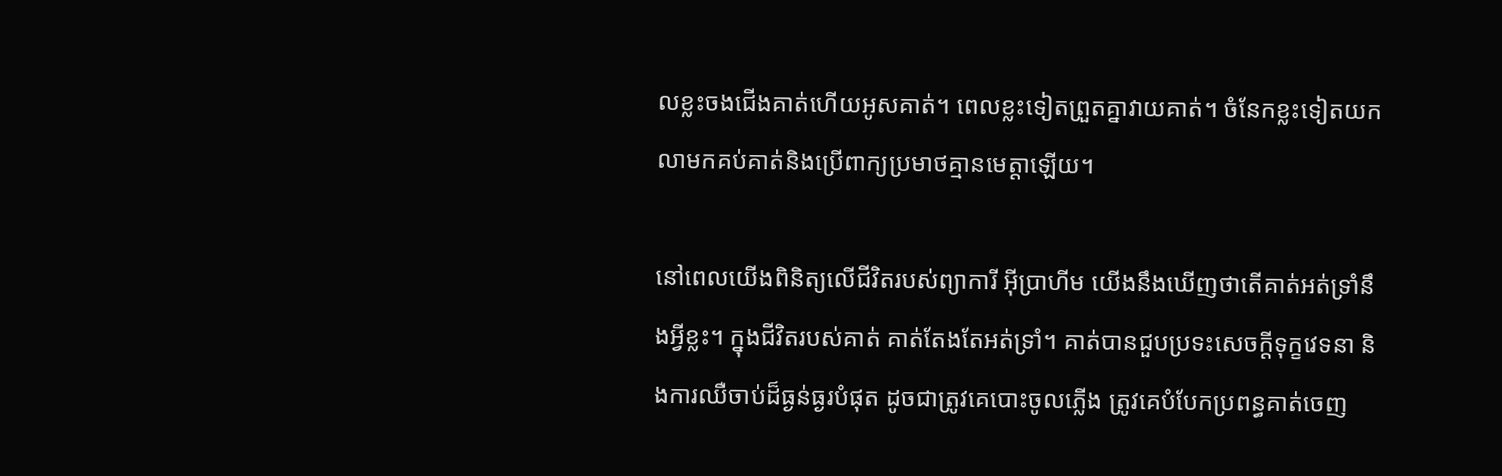លខ្លះចងជើងគាត់ហើយអូសគាត់។ ពេលខ្លះទៀតព្រួតគ្នាវាយគាត់។ ចំនែកខ្លះទៀតយកលាមកគប់គាត់និងប្រើពាក្យប្រមាថគ្មានមេត្តាឡើយ។

នៅពេលយើងពិនិត្យលើជីវិតរបស់ព្យាការី អ៊ីប្រាហីម យើងនឹងឃើញថាតើគាត់អត់ទ្រាំនឹងអ្វីខ្លះ។ ក្នុងជីវិតរបស់គាត់ គាត់តែងតែអត់ទ្រាំ។ គាត់បានជួបប្រទះសេចក្តីទុក្ខវេទនា និងការឈឺចាប់ដ៏ធ្ងន់ធ្ងរបំផុត ដូចជាត្រូវគេបោះចូលភ្លើង ត្រូវគេបំបែកប្រពន្ធគាត់ចេញ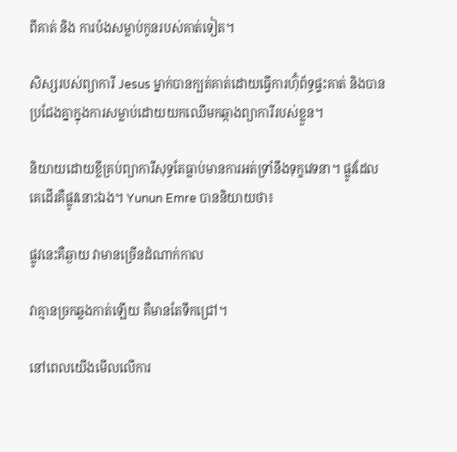ពីគាត់ និង ការប៉ងសម្លាប់កូនរបស់គាត់ទៀត។

សិស្សរបស់ព្យាការី Jesus ម្នាក់បានក្បត់គាត់ដោយធ្វើការហ៊ុំព័ទ្ធផ្ទះគាត់ និងបានប្រជែងគ្នាក្នុងការសម្លាប់ដោយយកឈើមកឆ្កាងព្យាការីរបស់ខ្លួន។

និយាយដោយខ្លីគ្រប់ព្យាការីសុទ្ធតែធ្លាប់មានការអត់ទ្រាំនឹងទុក្ខវេទនា។ ផ្លូវដែលគេដើរគឺផ្លូវនោះឯង។ Yunun Emre បាននិយាយថា៖

ផ្លូវនេះគឺឆ្ងាយ វាមានច្រើនដំណាក់កាល

វាគ្មានច្រកឆ្លងកាត់ឡើយ គឺមានតែទឹកជ្រៅ។

នៅពេលយើងមើលលើការ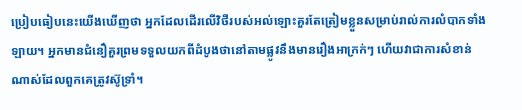ប្រៀបធៀបនេះយើងឃើញថា អ្នកដែលដើរលើវិថីរបស់អល់ឡោះគួរតែត្រៀមខ្លួនសម្រាប់រាល់ការលំបាកទាំងឡាយ។ អ្នកមានជំនឿគួរព្រមទទួលយកពីដំបូងថានៅតាមផ្លូវនឹងមានរឿងអាក្រក់ៗ ហើយវាជាការសំខាន់ណាស់ដែលពួកគេត្រូវស៊ូទ្រាំ។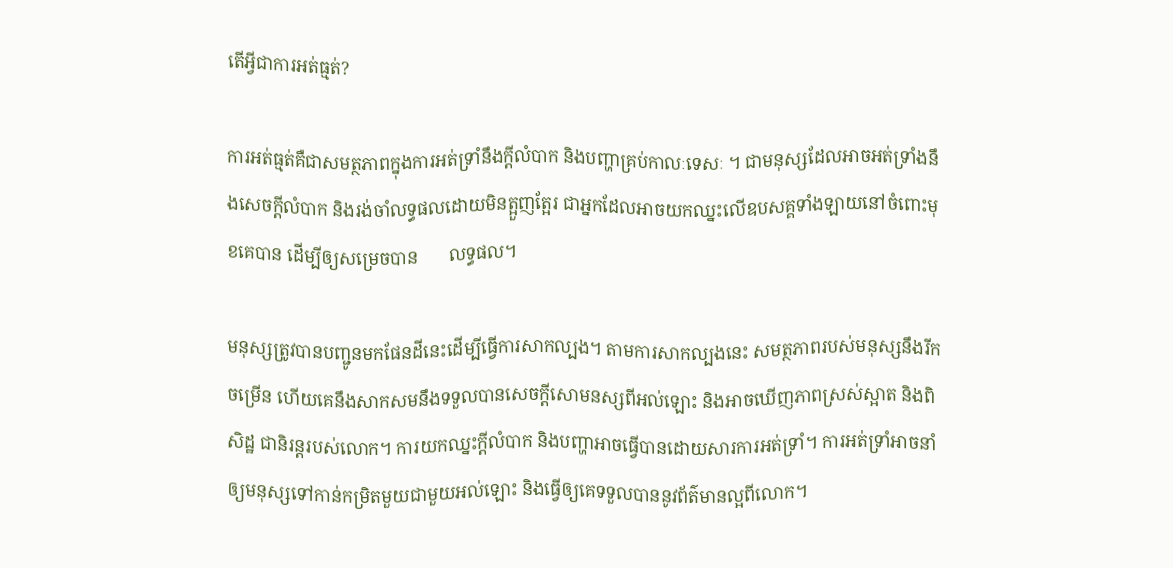តើអ្វីជាការអត់ធ្មត់?

ការអត់ធ្មត់គឺជាសមត្ថភាពក្នុងការអត់ទ្រាំនឹងក្តីលំបាក និងបញ្ហាគ្រប់កាលៈទេសៈ ។ ជាមនុស្សដែលអាចអត់ទ្រាំងនឹងសេចក្តីលំបាក និងរង់ចាំលទ្ធផលដោយមិនត្អួញត្អែរ ជាអ្នកដែលអាចយកឈ្នះលើឧបសគ្គទាំងឡាយនៅចំពោះមុខគេបាន ដើម្បីឲ្យសម្រេចបាន       លទ្ធផល។

មនុស្សត្រូវបានបញ្ជូនមកផែនដីនេះដើម្បីធ្វើការសាកល្បង។ តាមការសាកល្បងនេះ សមត្ថភាពរបស់មនុស្សនឹងរីកចម្រើន ហើយគេនឹងសាកសមនឹងទទួលបានសេចក្តីសោមនស្សពីអល់ឡោះ និងអាចឃើញភាពស្រស់ស្អាត និងពិសិដ្ឋ ជានិរន្តរបស់លោក។ ការយកឈ្នះក្តីលំបាក និងបញ្ហាអាចធ្វើបានដោយសារការអត់ទ្រាំ។ ការអត់ទ្រាំអាចនាំឲ្យមនុស្សទៅកាន់កម្រិតមួយជាមួយអល់ឡោះ និងធ្វើឲ្យគេទទួលបាននូវព័ត៌មានល្អពីលោក។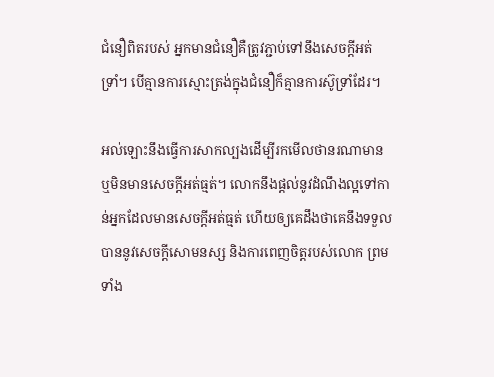ជំនឿពិតរបស់ អ្នកមានជំនឿគឺត្រូវភ្ជាប់ទៅនឹងសេចក្តីអត់ទ្រាំ។ បើគ្មានការស្មោះត្រង់ក្នុងជំនឿក៏គ្មានការស៊ូទ្រាំដែរ។

អល់ឡោះនឹងធ្វើការសាកល្បងដើម្បីរកមើលថានរណាមាន ឬមិនមានសេចក្តីអត់ធ្មត់។ លោកនឹងផ្តល់នូវដំណឹងល្អទៅកាន់អ្នកដែលមានសេចក្តីអត់ធ្មត់ ហើយឲ្យគេដឹងថាគេនឹងទទួលបាននូវសេចក្តីសោមនស្ស និងការពេញចិត្តរបស់លោក ព្រមទាំង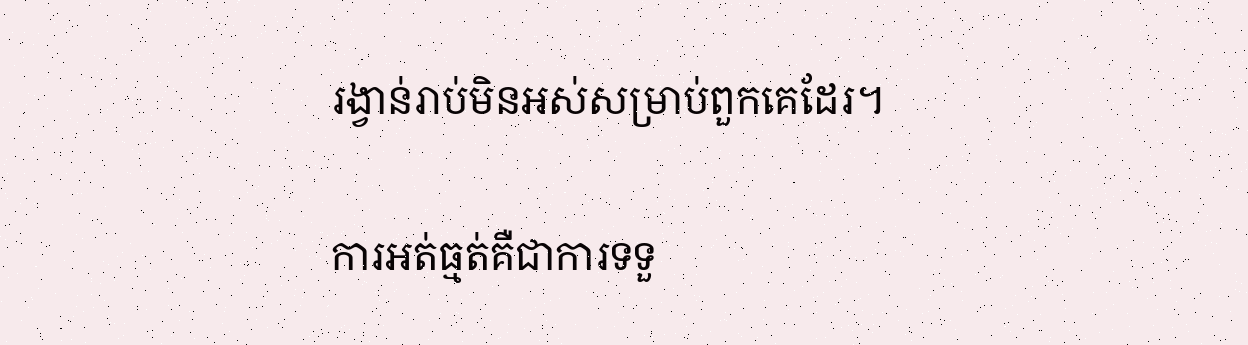រង្វាន់រាប់មិនអស់សម្រាប់ពួកគេដែរ។

ការអត់ធ្មត់គឺជាការទទួ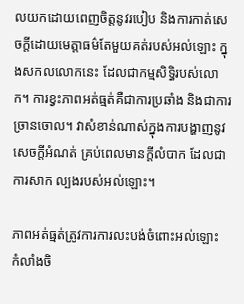លយកដោយពេញចិត្តនូវរបៀប និងការកាត់សេចក្តីដោយមេត្តាធម៌តែមួយគត់របស់អល់ឡោះ ក្នុងសកលលោកនេះ ដែលជាកម្មសិទ្ធិរបស់លោក។ ការខ្វះភាពអត់ធ្មត់គឺជាការប្រឆាំង និងជាការច្រានចោល។ វាសំខាន់ណាស់ក្នុងការបង្ហាញនូវសេចក្តីអំណត់ គ្រប់ពេលមានក្តីលំបាក ដែលជាការសាក ល្បងរបស់អល់ឡោះ។

ភាពអត់ធ្មត់ត្រូវការការលះបង់ចំពោះអល់ឡោះ កំលាំងចិ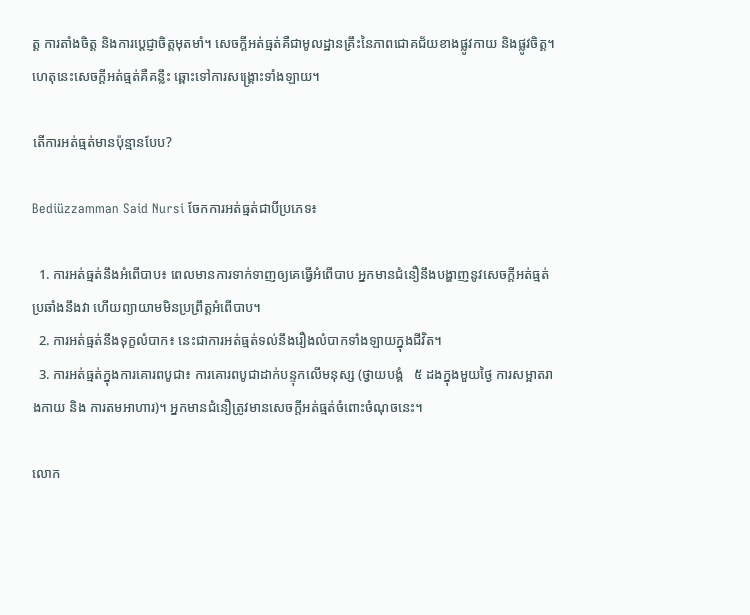ត្ត ការតាំងចិត្ត និងការប្តេជ្ញាចិត្តមុតមាំ។ សេចក្តីអត់ធ្មត់គឺជាមូលដ្ឋានគ្រឹះនៃភាពជោគជ័យខាងផ្លូវកាយ និងផ្លូវចិត្ត។ ហេតុនេះសេចក្តីអត់ធ្មត់គឺគន្លឹះ ឆ្ពោះទៅការសង្គ្រោះទាំងឡាយ។

តើការអត់ធ្មត់មានប៉ុន្មានបែប?

Bediüzzamman Said Nursi ចែកការអត់ធ្មត់ជាបីប្រភេទ៖

  1. ការអត់ធ្មត់នឹងអំពើបាប៖ ពេលមានការទាក់ទាញឲ្យគេធ្វើអំពើបាប អ្នកមានជំនឿនឹងបង្ហាញនូវសេចក្តីអត់ធ្មត់ប្រឆាំងនឹងវា ហើយព្យាយាមមិនប្រព្រឹត្តអំពើបាប។
  2. ការអត់ធ្មត់នឹងទុក្ខលំបាក៖ នេះជាការអត់ធ្មត់ទល់នឹងរឿងលំបាកទាំងឡាយក្នុងជីវិត។
  3. ការអត់ធ្មត់ក្នុងការគោរពបូជា៖ ការគោរពបូជាដាក់បន្ទុកលើមនុស្ស (ថ្វាយបង្គំ   ៥ ដងក្នុងមួយថ្ងៃ ការសម្អាតរាងកាយ និង ការតមអាហារ)។ អ្នកមានជំនឿត្រូវមានសេចក្តីអត់ធ្មត់ចំពោះចំណុចនេះ។

លោក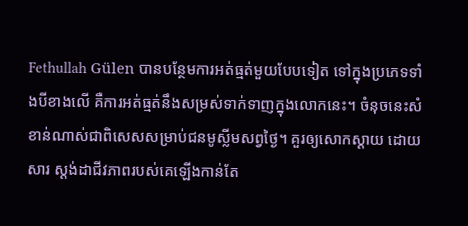Fethullah Gülen បានបន្ថែមការអត់ធ្មត់មួយបែបទៀត ទៅក្នុងប្រភេទទាំងបីខាងលើ គឺការអត់ធ្មត់នឹងសម្រស់ទាក់ទាញក្នុងលោកនេះ។ ចំនុចនេះសំខាន់ណាស់ជាពិសេសសម្រាប់ជនមូស្លីមសព្វថ្ងៃ។ គួរឲ្យសោកស្តាយ ដោយសារ ស្តង់ដាជីវភាពរបស់គេឡើងកាន់តែ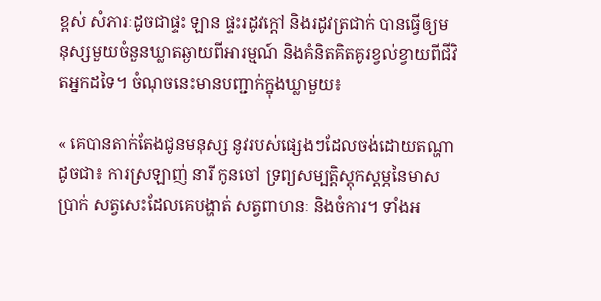ខ្ពស់ សំភារៈដូចជាផ្ទះ ឡាន ផ្ទះរដូវក្តៅ និងរដូវត្រជាក់ បានធ្វើឲ្យមនុស្សមួយចំនួនឃ្លាតឆ្ងាយពីអារម្មណ៍ និងគំនិតគិតគូរខ្វល់ខ្វាយពីជីវិតអ្នកដទៃ។ ចំណុចនេះមានបញ្ជាក់ក្នុងឃ្លាមួយ៖

« គេបានតាក់តែងជូនមនុស្ស នូវរបស់ផ្សេងៗដែលចង់ដោយតណ្ហាដូចជា៖ ការស្រឡាញ់ នារី កូនចៅ ទ្រព្យសម្បត្តិស្តុកស្តម្ភនៃមាសប្រាក់ សត្វសេះដែលគេបង្ហាត់ សត្វពាហនៈ និងចំការ។ ទាំងអ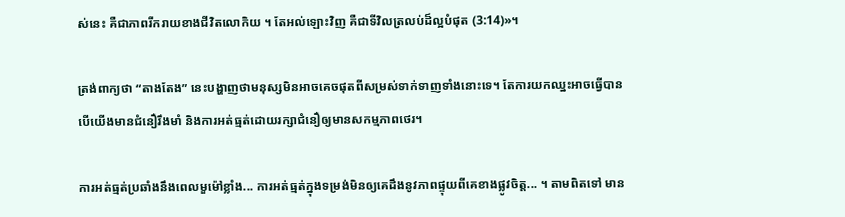ស់នេះ គឺជាភាពរីករាយខាងជីវិតលោកិយ ។ តែអល់ឡោះវិញ គឺជាទីវិលត្រលប់ដ៏ល្អបំផុត (3:14)»។

ត្រង់ពាក្យថា “តាងតែង” នេះបង្ហាញថាមនុស្សមិនអាចគេចផុតពីសម្រស់ទាក់ទាញទាំងនោះទេ។ តែការយកឈ្នះអាចធ្វើបានបើយើងមានជំនឿរឹងមាំ និងការអត់ធ្មត់ដោយរក្សាជំនឿឲ្យមានសកម្មភាពថេរ។

ការអត់ធ្មត់ប្រឆាំងនឹងពេលមួម៉ៅខ្លាំង... ការអត់ធ្មត់ក្នុងទម្រង់មិនឲ្យគេដឹងនូវភាពផ្ទុយពីគេខាងផ្លូវចិត្ត... ។ តាមពិតទៅ មាន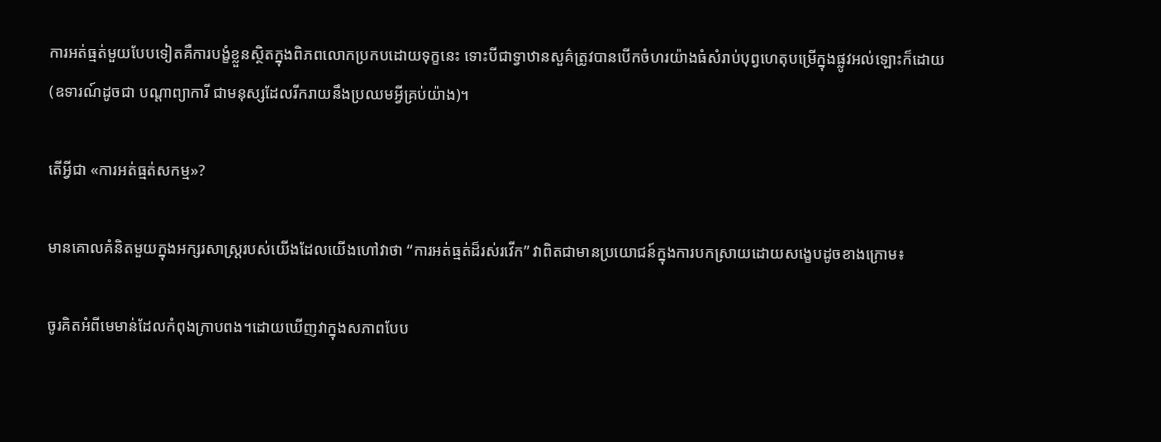ការអត់ធ្មត់មួយបែបទៀតគឺការបង្ខំខ្លួនស្ថិតក្នុងពិភពលោកប្រកបដោយទុក្ខនេះ ទោះបីជាទ្វាឋានសួគ៌ត្រូវបានបើកចំហរយ៉ាងធំសំរាប់បុព្វហេតុបម្រើក្នុងផ្លូវអល់ឡោះក៏ដោយ(ឧទារណ៍ដូចជា បណ្តាព្យាការី ជាមនុស្សដែលរីករាយនឹងប្រឈមអ្វីគ្រប់យ៉ាង)។

តើអ្វីជា «ការអត់ធ្មត់សកម្ម»?

មានគោលគំនិតមួយក្នុងអក្សរសាស្ត្ររបស់យើងដែលយើងហៅវាថា “ការអត់ធ្មត់ដ៏រស់រវើក” វាពិតជាមានប្រយោជន៍ក្នុងការបកស្រាយដោយសង្ខេបដូចខាងក្រោម៖

ចូរគិតអំពីមេមាន់ដែលកំពុងក្រាបពង។ដោយឃើញវាក្នុងសភាពបែប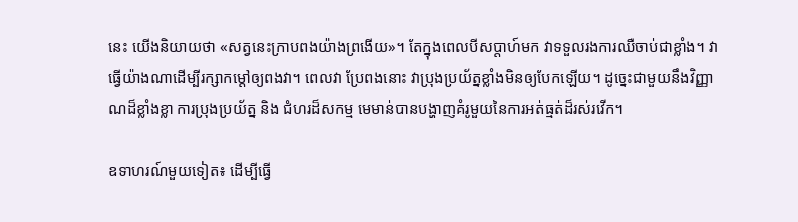នេះ យើងនិយាយថា «សត្វនេះក្រាបពងយ៉ាងព្រងើយ»។ តែក្នុងពេលបីសប្តាហ៍មក វាទទួលរងការឈឺចាប់ជាខ្លាំង។ វាធ្វើយ៉ាងណាដើម្បីរក្សាកម្តៅឲ្យពងវា។ ពេលវា ប្រែពងនោះ វាប្រុងប្រយ័ត្នខ្លាំងមិនឲ្យបែកឡើយ។ ដូច្នេះជាមួយនឹងវិញ្ញាណដ៏ខ្លាំងខ្លា ការប្រុងប្រយ័ត្ន និង ជំហរដ៏សកម្ម មេមាន់បានបង្ហាញគំរូមួយនៃការអត់ធ្មត់ដ៏រស់រវើក។

ឧទាហរណ៍មួយទៀត៖ ដើម្បីធ្វើ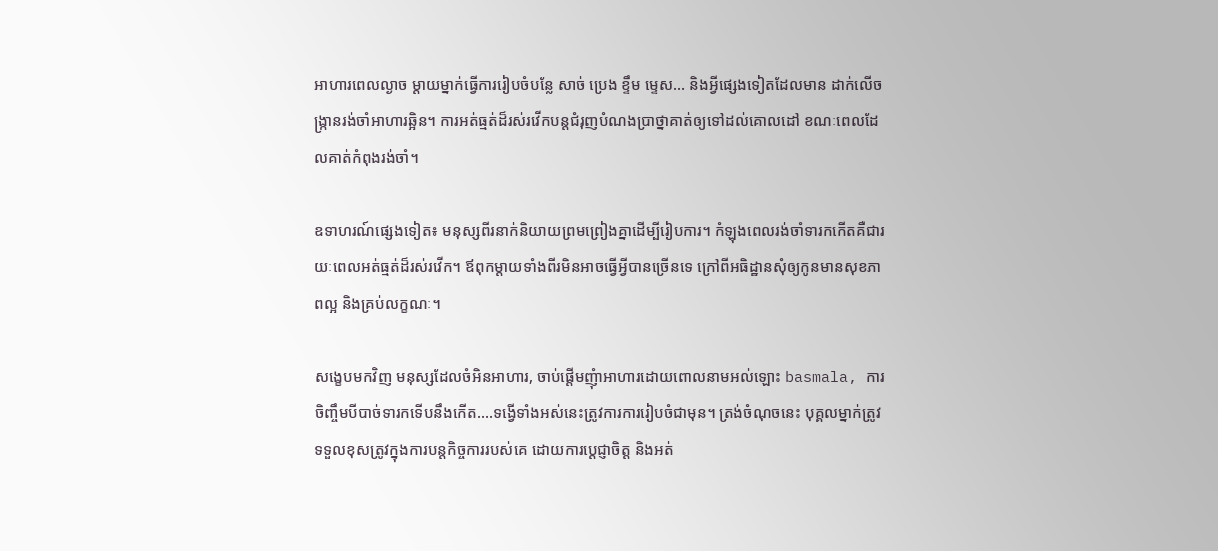អាហារពេលល្ងាច ម្តាយម្នាក់ធ្វើការរៀបចំបន្លែ សាច់ ប្រេង ខ្ទឹម ម្ទេស... និងអ្វីផ្សេងទៀតដែលមាន ដាក់លើចង្រ្កានរង់ចាំអាហារឆ្អិន។ ការអត់ធ្មត់ដ៏រស់រវើកបន្តជំរុញបំណងប្រាថ្នាគាត់ឲ្យទៅដល់គោលដៅ ខណៈពេលដែលគាត់កំពុងរង់ចាំ។

ឧទាហរណ៍ផ្សេងទៀត៖ មនុស្សពីរនាក់និយាយព្រមព្រៀងគ្នាដើម្បីរៀបការ។ កំឡុងពេលរង់ចាំទារកកើតគឺជារយៈពេលអត់ធ្មត់ដ៏រស់រវើក។ ឪពុកម្តាយទាំងពីរមិនអាចធ្វើអ្វីបានច្រើនទេ ក្រៅពីអធិដ្ឋានសុំឲ្យកូនមានសុខភាពល្អ និងគ្រប់លក្ខណៈ។

សង្ខេបមកវិញ មនុស្សដែលចំអិនអាហារ, ចាប់ផ្តើមញុំាអាហារដោយពោលនាមអល់ឡោះ basmala, ការចិញ្ចឹមបីបាច់ទារកទើបនឹងកើត….ទង្វើទាំងអស់នេះត្រូវការការរៀបចំជាមុន។ ត្រង់ចំណុចនេះ បុគ្គលម្នាក់ត្រូវទទួលខុសត្រូវក្នុងការបន្តកិច្ចការរបស់គេ ដោយការប្តេជ្ញាចិត្ត និងអត់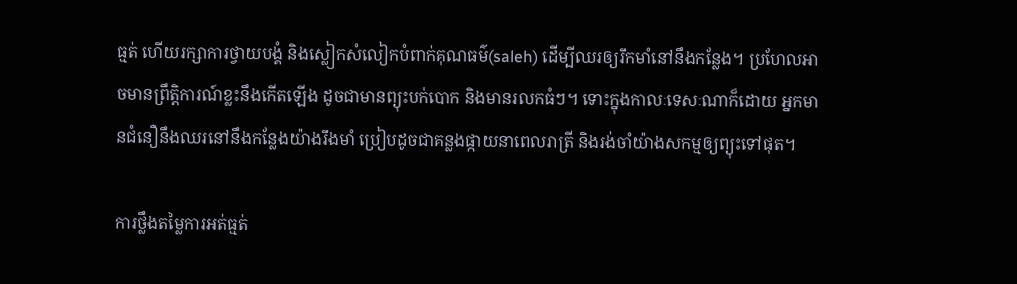ធ្មត់ ហើយរក្សាការថ្វាយបង្គំ និងស្លៀកសំលៀកបំពាក់គុណធម៌(saleh) ដើម្បីឈរឲ្យរឹកមាំនៅនឹងកន្លែង។ ប្រហែលអាចមានព្រឹត្តិការណ៍ខ្លះនឹងកើតឡើង ដូចជាមានព្យុះបក់បោក និងមានរលកធំៗ។ ទោះក្នុងកាលៈទេសៈណាក៏ដោយ អ្នកមានជំនឿនឹងឈរនៅនឹងកន្លែងយ៉ាងរឹងមាំ ប្រៀបដូចជាគន្លងផ្កាយនាពេលរាត្រី និងរង់ចាំយ៉ាងសកម្មឲ្យព្យុះទៅផុត។

ការថ្លឹងតម្លៃការអត់ធ្មត់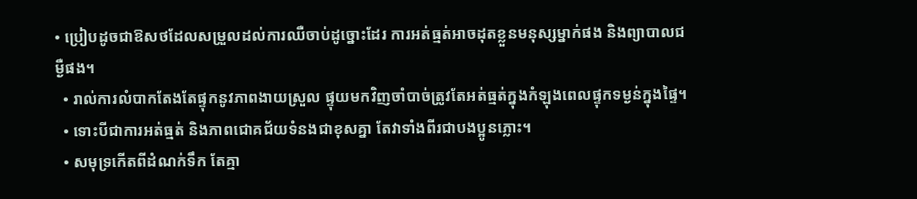• ប្រៀបដូចជាឱសថដែលសម្រួលដល់ការឈឺចាប់ដូច្នោះដែរ ការអត់ធ្មត់អាចដុតខ្លួនមនុស្សម្នាក់ផង និងព្យាបាលជម្ងឺផង។
  • រាល់ការលំបាកតែងតែផ្ទុកនូវភាពងាយស្រួល ផ្ទុយមកវិញចាំបាច់ត្រូវតែអត់ធ្មត់ក្នុងកំឡុងពេលផ្ទុកទម្ងន់ក្នុងផ្ទៃ។
  • ទោះបីជាការអត់ធ្មត់ និងភាពជោគជ័យទំនងជាខុសគ្នា តែវាទាំងពីរជាបងប្អូនភ្លោះ។
  • សមុទ្រកើតពីដំណក់ទឹក តែគ្មា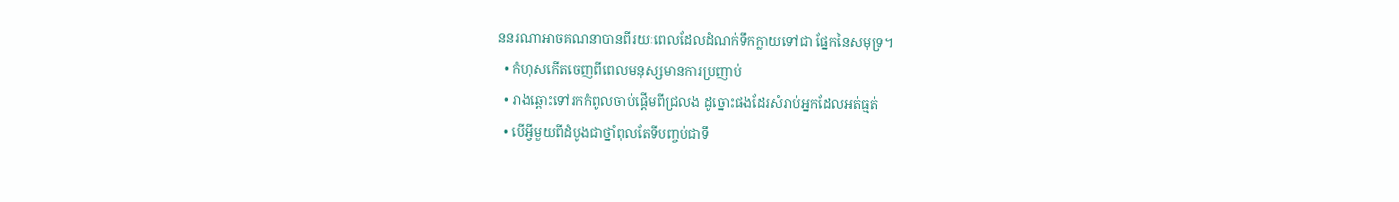ននរណាអាចគណនាបានពីរយៈពេលដែលដំណក់ទឹកក្លាយទៅជា ផ្នែកនៃសមុទ្រ។
  • កំហុសកើតចេញពីពេលមនុស្សមានការប្រញាប់
  • រាងឆ្ពោះទៅរកកំពូលចាប់ផ្តើមពីជ្រលង ដូច្នោះផងដែរសំរាប់អ្នកដែលអត់ធ្មត់
  • បើអ្វីមួយពីដំបូងជាថ្នាំពុលតែទីបញ្ចប់ជាទឹ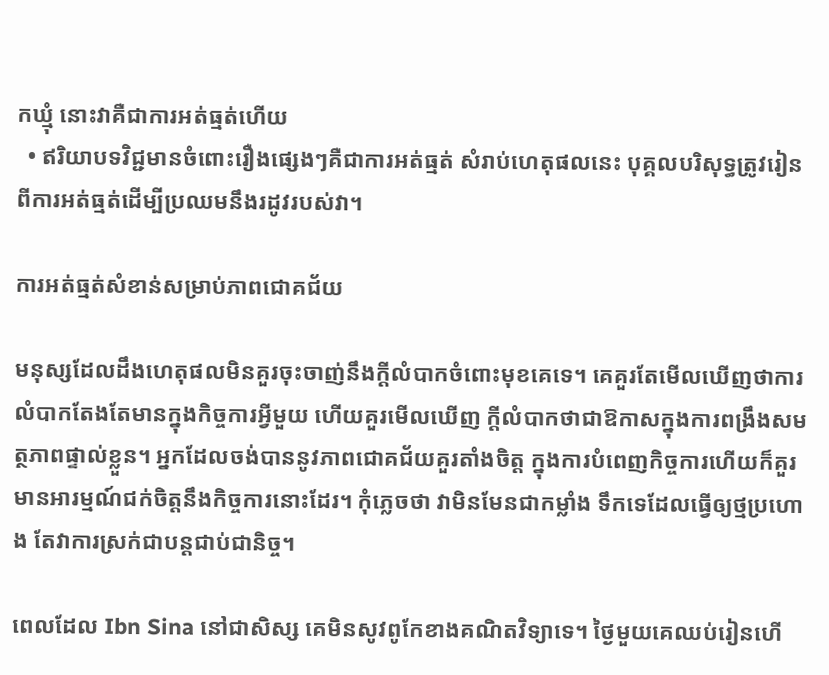កឃ្មុំ នោះវាគឺជាការអត់ធ្មត់ហើយ
  • ឥរិយាបទវិជ្ជមានចំពោះរឿងផ្សេងៗគឺជាការអត់ធ្មត់ សំរាប់ហេតុផលនេះ បុគ្គលបរិសុទ្ធត្រូវរៀនពីការអត់ធ្មត់ដើម្បីប្រឈមនឹងរដូវរបស់វា។

ការអត់ធ្មត់សំខាន់សម្រាប់ភាពជោគជ័យ

មនុស្សដែលដឹងហេតុផលមិនគួរចុះចាញ់នឹងក្តីលំបាកចំពោះមុខគេទេ។ គេគួរតែមើលឃើញថាការលំបាកតែងតែមានក្នុងកិច្ចការអ្វីមួយ ហើយគួរមើលឃើញ ក្តីលំបាកថាជាឱកាសក្នុងការពង្រឹងសមត្ថភាពផ្ទាល់ខ្លួន។ អ្នកដែលចង់បាននូវភាពជោគជ័យគួរតាំងចិត្ត ក្នុងការបំពេញកិច្ចការហើយក៏គួរមានអារម្មណ៍ជក់ចិត្តនឹងកិច្ចការនោះដែរ។ កុំភ្លេចថា វាមិនមែនជាកម្លាំង ទឹកទេដែលធ្វើឲ្យថ្មប្រហោង តែវាការស្រក់ជាបន្តជាប់ជានិច្ច។

ពេលដែល Ibn Sina នៅជាសិស្ស គេមិនសូវពូកែខាងគណិតវិទ្យាទេ។ ថ្ងៃមួយគេឈប់រៀនហើ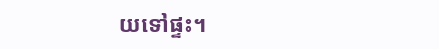យទៅផ្ទះ។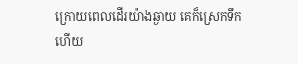ក្រោយពេលដើរយ៉ាងឆ្ងាយ គេក៏ស្រេកទឹកហើយ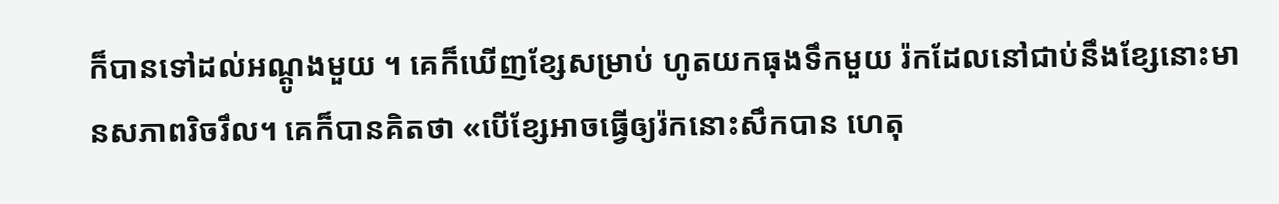ក៏បានទៅដល់អណ្តូងមួយ ។ គេក៏ឃើញខ្សែសម្រាប់ ហូតយកធុងទឹកមួយ រ៉កដែលនៅជាប់នឹងខ្សែនោះមានសភាពរិចរឹល។ គេក៏បានគិតថា «បើខ្សែអាចធ្វើឲ្យរ៉កនោះសឹកបាន ហេតុ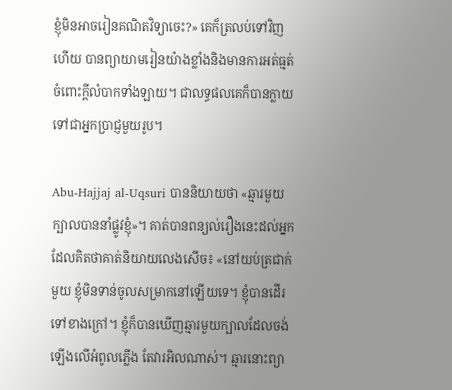ខ្ញុំមិនអាចរៀនគណិតវិទ្យាចេះ?» គេក៏ត្រលប់ទៅវិញហើយ បានព្យាយាមរៀនយ៉ាងខ្លាំងនិងមានការអត់ធ្មត់ចំពោះក្តីលំបាកទាំងឡាយ។ ជាលទ្ធផលគេក៏បានក្លាយ ទៅជាអ្នកប្រាជ្ញមួយរូប។

Abu-Hajjaj al-Uqsuri បាននិយាយថា «ឆ្មារមួយក្បាលបាននាំផ្លូវខ្ញុំ»។ គាត់បានពន្យល់រឿងនេះដល់អ្នក ដែលគិតថាគាត់និយាយលេងសើច៖ «នៅយប់ត្រជាក់មួយ ខ្ញុំមិនទាន់ចូលសម្រាកនៅឡើយទេ។ ខ្ញុំបានដើរទៅខាងក្រៅ។ ខ្ញុំក៏បានឃើញឆ្មារមួយក្បាលដែលចង់ឡើងលើអំពូលភ្លើង តែវារអិលណាស់។ ឆ្មារនោះព្យា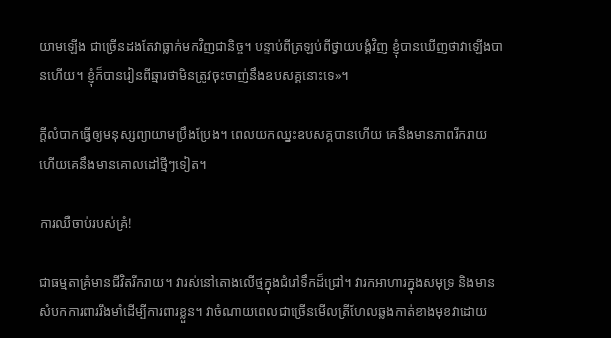យាមឡើង ជាច្រើនដងតែវាធ្លាក់មកវិញជានិច្ច។ បន្ទាប់ពីត្រឡប់ពីថ្វាយបង្គំវិញ ខ្ញុំបានឃើញថាវាឡើងបានហើយ។ ខ្ញុំក៏បានរៀនពីឆ្មារថាមិនត្រូវចុះចាញ់នឹងឧបសគ្គនោះទេ»។

ក្តីលំបាកធ្វើឲ្យមនុស្សព្យាយាមប្រឹងប្រែង។ ពេលយកឈ្នះឧបសគ្គបានហើយ គេនឹងមានភាពរីករាយ ហើយគេនឹងមានគោលដៅថ្មីៗទៀត។

ការឈឺចាប់របស់គ្រំ!

ជាធម្មតាគ្រំមានជីវិតរីករាយ។ វារស់នៅតោងលើថ្មក្នុងជំរៅទឹកដ៏ជ្រៅ។ វារកអាហារក្នុងសមុទ្រ និងមានសំបកការពាររឹងមាំដើម្បីការពារខ្លួន។ វាចំណាយពេលជាច្រើនមើលត្រីហែលឆ្លងកាត់ខាងមុខវាដោយ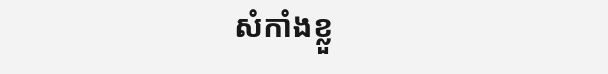សំកាំងខ្លួ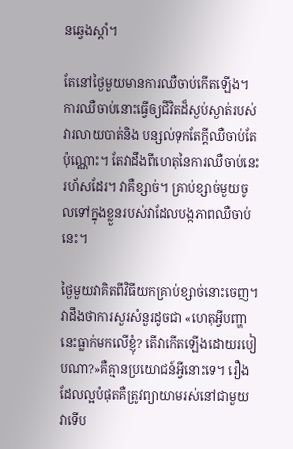នឆ្វេងស្តាំ។

តែនៅថ្ងៃមួយមានការឈឺចាប់កើតឡើង។ ការឈឺចាប់នោះធ្វើឲ្យជីវិតដ៏ស្ងប់ស្ងាត់របស់វារលាយបាត់និង បន្សល់ទុកតែក្តីឈឺចាប់តែប៉ុណ្ណោះ។ តែវាដឹងពីហេតុនៃការឈឺចាប់នេះរហ័សដែរ។ វាគឺខ្សាច់។ គ្រាប់ខ្សាច់មួយចូលទៅក្នុងខ្លួនរបស់វាដែលបង្កភាពឈឺចាប់នេះ។

ថ្ងៃមួយវាគិតពីវិធីយកគ្រាប់ខ្សាច់នោះចេញ។ វាដឹងថាការសួរសំនួរដូចជា «ហេតុអ្វីបញ្ហានេះធ្លាក់មកលើខ្ញុំ? តើវាកើតឡើងដោយរបៀបណា?»គឺគ្មានប្រយោជន៍អ្វីនោះទេ។ រឿងដែលល្អបំផុតគឺត្រូវព្យាយាមរស់នៅជាមួយវាទើប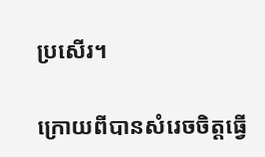ប្រសើរ។

ក្រោយពីបានសំរេចចិត្តធ្វើ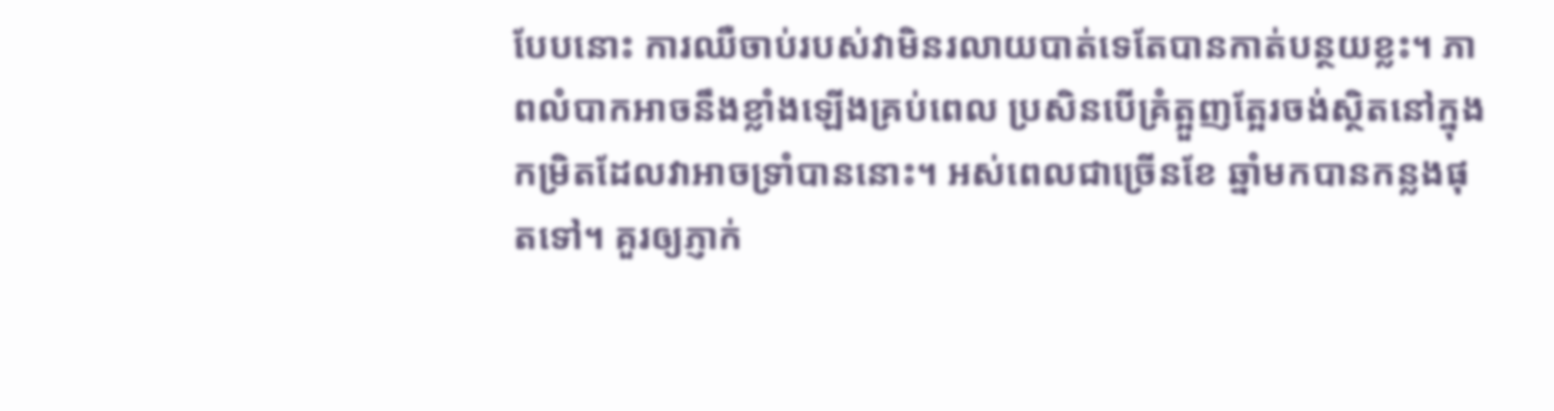បែបនោះ ការឈឺចាប់របស់វាមិនរលាយបាត់ទេតែបានកាត់បន្ថយខ្លះ។ ភាពលំបាកអាចនឹងខ្លាំងឡើងគ្រប់ពេល ប្រសិនបើគ្រំត្អួញត្អែរចង់ស្ថិតនៅក្នុងកម្រិតដែលវាអាចទ្រាំបាននោះ។ អស់ពេលជាច្រើនខែ ឆ្នាំមកបានកន្លងផុតទៅ។ គួរឲ្យភ្ញាក់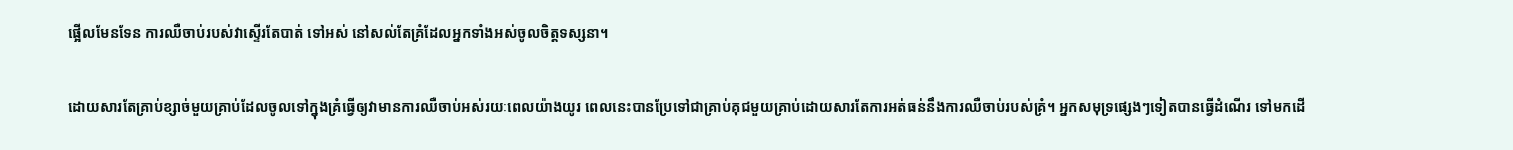ផ្អើលមែនទែន ការឈឺចាប់របស់វាស្ទើរតែបាត់ ទៅអស់ នៅសល់តែគ្រំដែលអ្នកទាំងអស់ចូលចិត្តទស្សនា។

ដោយសារតែគ្រាប់ខ្សាច់មួយគ្រាប់ដែលចូលទៅក្នុងគ្រំធ្វើឲ្យវាមានការឈឺចាប់អស់រយៈពេលយ៉ាងយូរ ពេលនេះបានប្រែទៅជាគ្រាប់គុជមួយគ្រាប់ដោយសារតែការអត់ធន់នឹងការឈឺចាប់របស់គ្រំ។ អ្នកសមុទ្រផ្សេងៗទៀតបានធ្វើដំណើរ ទៅមកដើ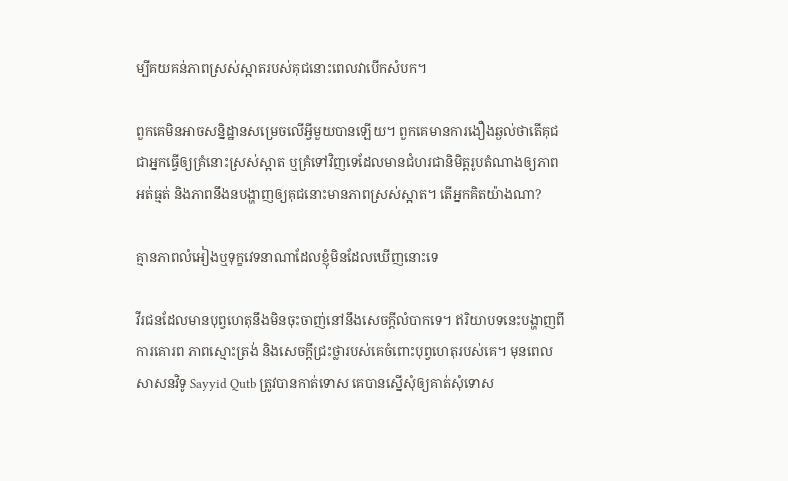ម្បីគយគន់ភាពស្រស់ស្អាតរបស់គុជនោះពេលវាបើកសំបក។

ពួកគេមិនអាចសន្និដ្ឋានសម្រេចលើអ្វីមួយបានឡើយ។ ពួកគេមានការងឿងឆ្ងល់ថាតើគុជជាអ្នកធ្វើឲ្យគ្រំនោះស្រស់ស្អាត ឬគ្រំទៅវិញទេដែលមានជំហរជានិមិត្តរូបតំណាងឲ្យភាពអត់ធ្មត់ និងភាពនឹងនបង្ហាញឲ្យគុជនោះមានភាពស្រស់ស្អាត។ តើអ្នកគិតយ៉ាងណា?

គ្មានភាពលំអៀងឬទុក្ខវេទនាណាដែលខ្ញុំមិនដែលឃើញនោះទេ

វីរជនដែលមានបុព្វហេតុនឹងមិនចុះចាញ់នៅនឹងសេចក្តីលំបាកទេ។ ឥរិយាបទនេះបង្ហាញពី ការគោរព ភាពស្មោះត្រង់ និងសេចក្តីជ្រះថ្លារបស់គេចំពោះបុព្វហេតុរបស់គេ។ មុនពេលសាសនវិទូ Sayyid Qutb ត្រូវបានកាត់ទោស គេបានស្នើសុំឲ្យគាត់សុំទោស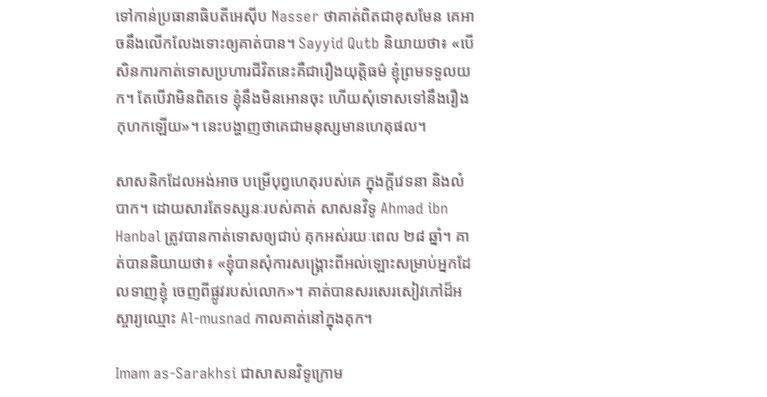ទៅកាន់ប្រធានាធិបតីអេស៊ីប Nasser ថាគាត់ពិតជាខុសមែន គេអាចនឹងលើកលែងទោះឲ្យគាត់បាន។ Sayyid Qutb និយាយថា៖ «បើសិនការកាត់ទោសប្រហារជីវិតនេះគឺជារឿងយុត្តិធម៌ ខ្ញុំព្រមទទួលយក។ តែបើវាមិនពិតទេ ខ្ញុំនឹងមិនអោនចុះ ហើយសុំទោសទៅនឹងរឿងកុហកឡើយ»។ នេះបង្ហាញថាគេជាមនុស្សមានហេតុផល។

សាសនិកដែលអង់អាច បម្រើបុព្វហេតុរបស់គេ ក្នុងក្តីវេទនា និងលំបាក។ ដោយសារតែទស្សនៈរបស់គាត់ សាសនវិទូ Ahmad ibn Hanbal ត្រូវបានកាត់ទោសឲ្យជាប់ គុកអស់រយៈពេល ២៨ ឆ្នាំ។ គាត់បាននិយាយថា៖ «ខ្ញុំបានសុំការសង្គ្រោះពីអល់ឡោះសម្រាប់អ្នកដែលទាញខ្ញុំ ចេញពីផ្លូវរបស់លោក»។ គាត់បានសរសេរសៀវភៅដ៏អស្ចារ្យឈ្មោះ Al-musnad កាលគាត់នៅក្នុងគុក។

Imam as-Sarakhsi ជាសាសនវិទូក្រោម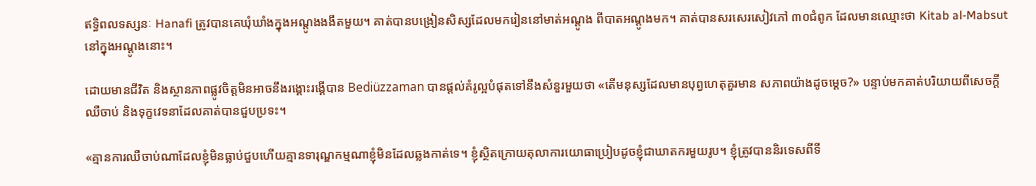ឥទ្ធិពលទស្សនៈ Hanafi ត្រូវបានគេឃុំឃាំងក្នុងអណ្តូងងងឹតមួយ។ គាត់បានបង្រៀនសិស្សដែលមករៀននៅមាត់អណ្តូង ពីបាតអណ្តូងមក។ គាត់បានសរសេរសៀវភៅ ៣០ជំពូក ដែលមានឈ្មោះថា Kitab al-Mabsut នៅក្នុងអណ្តូងនោះ។

ដោយមានជីវិត និងស្ថានភាពផ្លូវចិត្តមិនអាចនឹងរង្គោះរង្គើបាន Bediüzzaman បានផ្តល់គំរូល្អបំផុតទៅនឹងសំនួរមួយថា «តើមនុស្សដែលមានបុព្វហេតុគួរមាន សភាពយ៉ាងដូចម្តេច?» បន្ទាប់មកគាត់បរិយាយពីសេចក្តីឈឺចាប់ និងទុក្ខវេទនាដែលគាត់បានជួបប្រទះ។

«គ្មានការឈឺចាប់ណាដែលខ្ញុំមិនធ្លាប់ជួបហើយគ្មានទារុណ្ឌកម្មណាខ្ញុំមិនដែលឆ្លងកាត់ទេ។ ខ្ញុំស្ថិតក្រោយតុលាការយោធាប្រៀបដូចខ្ញុំជាឃាតករមួយរូប។ ខ្ញុំត្រូវបាននិរទេសពីទី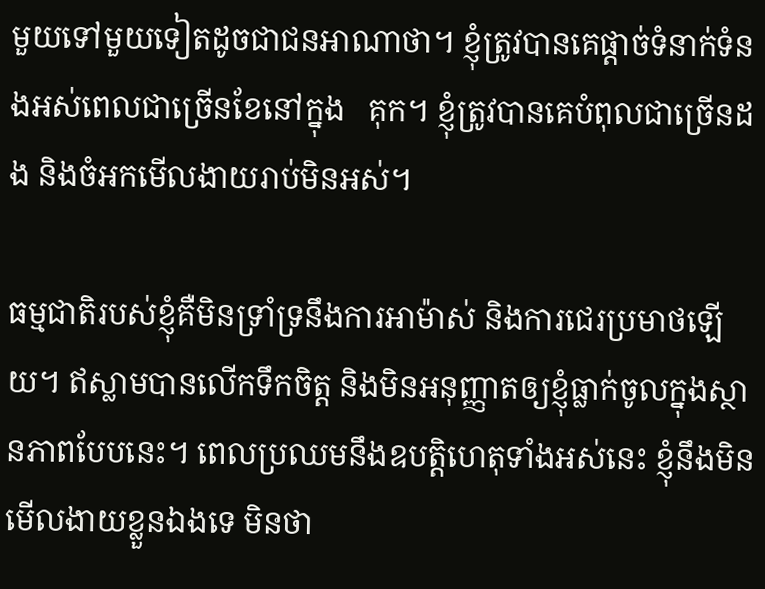មួយទៅមួយទៀតដូចជាជនអាណាថា។ ខ្ញុំត្រូវបានគេផ្តាច់ទំនាក់ទំនងអស់ពេលជាច្រើនខែនៅក្នុង   គុក។ ខ្ញុំត្រូវបានគេបំពុលជាច្រើនដង និងចំអកមើលងាយរាប់មិនអស់។

ធម្មជាតិរបស់ខ្ញុំគឺមិនទ្រាំទ្រនឹងការអាម៉ាស់ និងការជេរប្រមាថឡើយ។ ឥស្លាមបានលើកទឹកចិត្ត និងមិនអនុញ្ញាតឲ្យខ្ញុំធ្លាក់ចូលក្នុងស្ថានភាពបែបនេះ។ ពេលប្រឈមនឹងឧបត្ដិហេតុទាំងអស់នេះ ខ្ញុំនឹងមិនមើលងាយខ្លួនឯងទេ មិនថា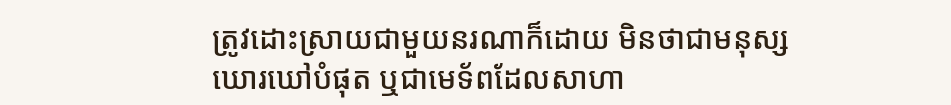ត្រូវដោះស្រាយជាមួយនរណាក៏ដោយ មិនថាជាមនុស្សឃោរឃៅបំផុត ឬជាមេទ័ពដែលសាហា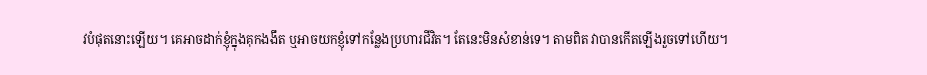វបំផុតនោះឡើយ។ គេអាចដាក់ខ្ញុំក្នុងគុកងងឹត ឬអាចយកខ្ញុំទៅកន្លែងប្រហារជីវិត។ តែនេះមិនសំខាន់ទេ។ តាមពិត វាបានកើតឡើងរួចទៅហើយ។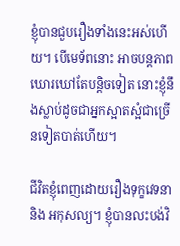ខ្ញុំបានជួបរឿងទាំងនេះអស់ហើយ។ បើមេទ័ពនោះ អាចបន្តភាពឃោរឃៅតែបន្តិចទៀត នោះខ្ញុំនឹងស្លាប់ដូចជាអ្នកស្អាតស្អំជាច្រើនទៀតបាត់ហើយ។

ជីវិតខ្ញុំពេញដោយរឿងទុក្ខវេទនា និង អកុសល្យ។ ខ្ញុំបានលះបង់វិ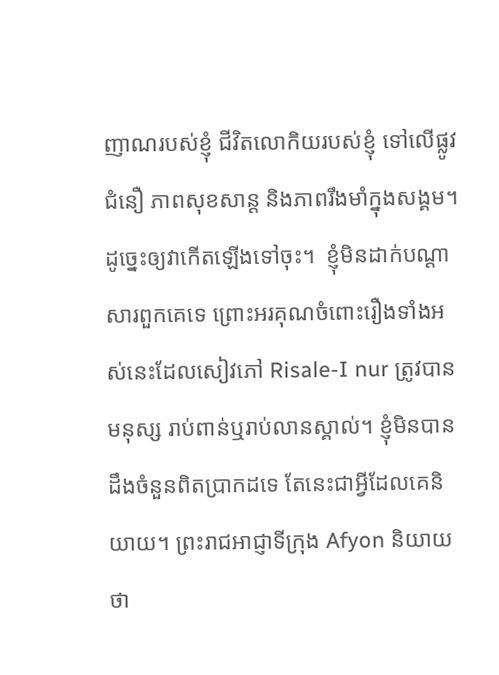ញាណរបស់ខ្ញុំ ជីវិតលោកិយរបស់ខ្ញុំ ទៅលើផ្លូវជំនឿ ភាពសុខសាន្ត និងភាពរឹងមាំក្នុងសង្គម។ ដូច្នេះឲ្យវាកើតឡើងទៅចុះ។  ខ្ញុំមិនដាក់បណ្តាសារពួកគេទេ ព្រោះអរគុណចំពោះរឿងទាំងអស់នេះដែលសៀវភៅ Risale-I nur ត្រូវបានមនុស្ស រាប់ពាន់ឬរាប់លានស្គាល់។ ខ្ញុំមិនបានដឹងចំនួនពិតប្រាកដទេ តែនេះជាអ្វីដែលគេនិយាយ។ ព្រះរាជអាជ្ញាទីក្រុង Afyon និយាយថា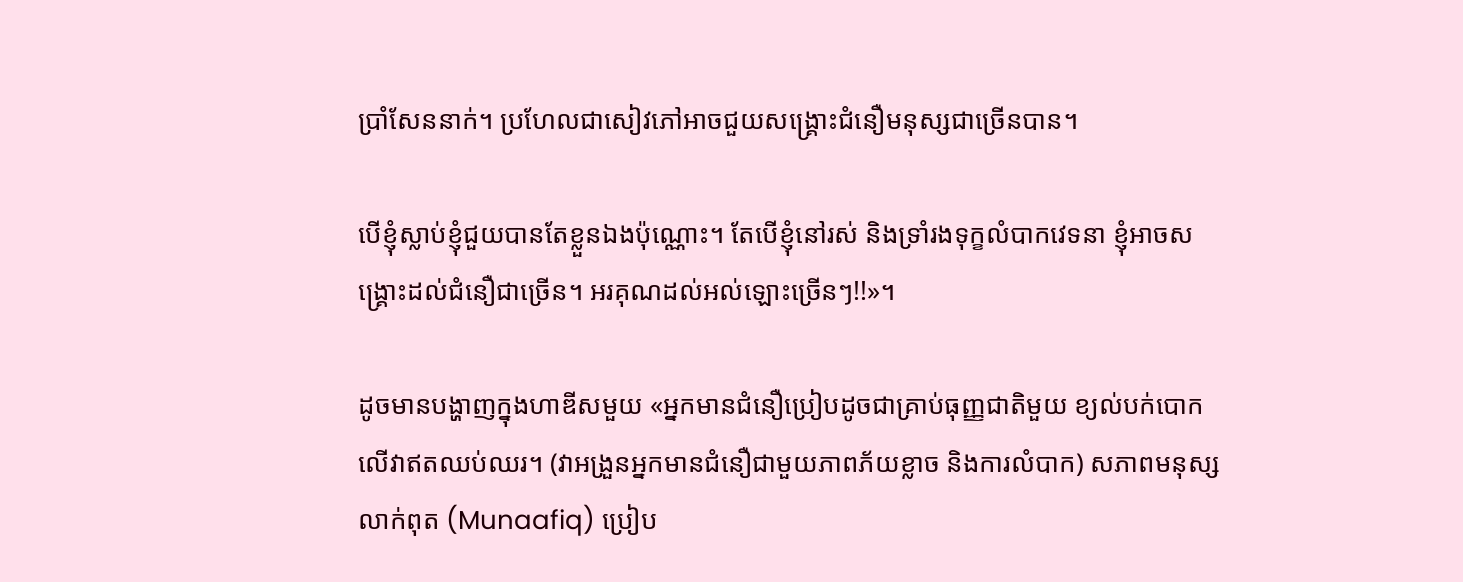ប្រាំសែននាក់។ ប្រហែលជាសៀវភៅអាចជួយសង្រ្គោះជំនឿមនុស្សជាច្រើនបាន។

បើខ្ញុំស្លាប់ខ្ញុំជួយបានតែខ្លួនឯងប៉ុណ្ណោះ។ តែបើខ្ញុំនៅរស់ និងទ្រាំរងទុក្ខលំបាកវេទនា ខ្ញុំអាចសង្គ្រោះដល់ជំនឿជាច្រើន។ អរគុណដល់អល់ឡោះច្រើនៗ!!»។

ដូចមានបង្ហាញក្នុងហាឌីសមួយ «អ្នកមានជំនឿប្រៀបដូចជាគ្រាប់ធុញ្ញជាតិមួយ ខ្យល់បក់បោកលើវាឥតឈប់ឈរ។ (វាអង្រួនអ្នកមានជំនឿជាមួយភាពភ័យខ្លាច និងការលំបាក) សភាពមនុស្សលាក់ពុត (Munaafiq) ប្រៀប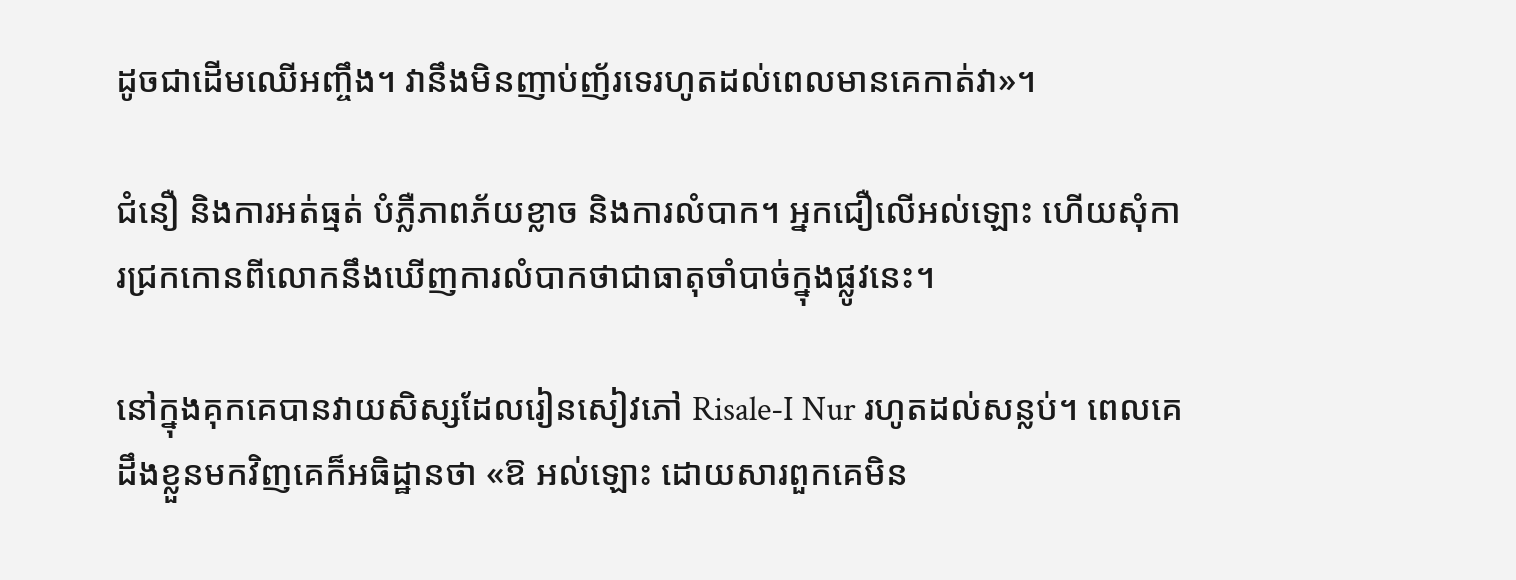ដូចជាដើមឈើអញ្ចឹង។ វានឹងមិនញាប់ញ័រទេរហូតដល់ពេលមានគេកាត់វា»។

ជំនឿ និងការអត់ធ្មត់ បំភ្លឺភាពភ័យខ្លាច និងការលំបាក។ អ្នកជឿលើអល់ឡោះ ហើយសុំការជ្រកកោនពីលោកនឹងឃើញការលំបាកថាជាធាតុចាំបាច់ក្នុងផ្លូវនេះ។

នៅក្នុងគុកគេបានវាយសិស្សដែលរៀនសៀវភៅ Risale-I Nur រហូតដល់សន្លប់។ ពេលគេដឹងខ្លួនមកវិញគេក៏អធិដ្ឋានថា «ឱ អល់ឡោះ ដោយសារពួកគេមិន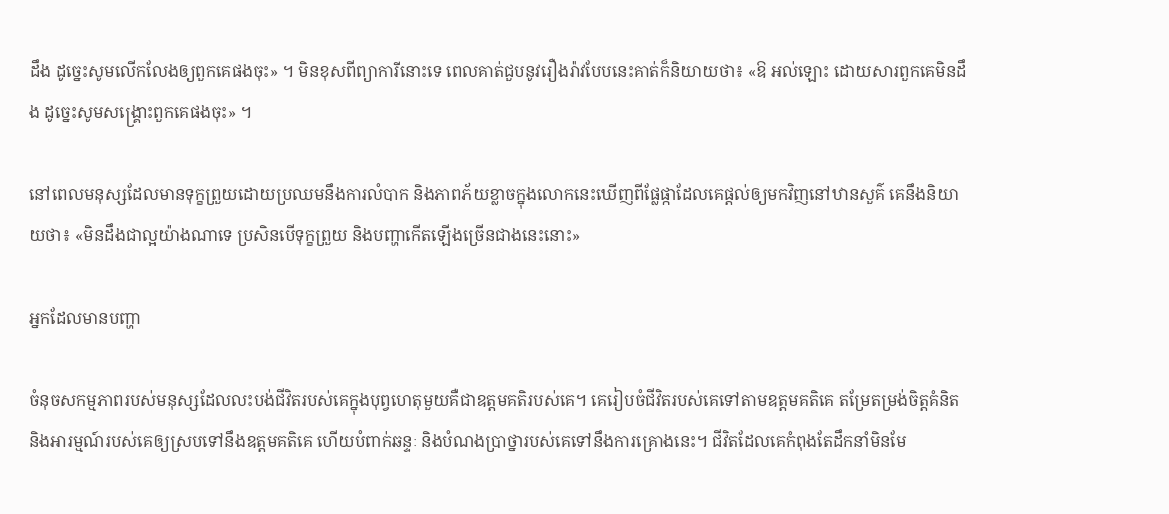ដឹង ដូច្នេះសូមលើកលែងឲ្យពួកគេផងចុះ» ។ មិនខុសពីព្យាការីនោះទេ ពេលគាត់ជួបនូវរឿងរ៉ាវបែបនេះគាត់ក៏និយាយថា៖ «ឱ អល់ឡោះ ដោយសារពួកគេមិនដឹង ដូច្នេះសូមសង្រ្គោះពួកគេផងចុះ» ។

នៅពេលមនុស្សដែលមានទុក្ខព្រួយដោយប្រឈមនឹងការលំបាក និងភាពភ័យខ្លាចក្នុងលោកនេះឃើញពីផ្លែផ្កាដែលគេផ្តល់ឲ្យមកវិញនៅឋានសួគ៌ គេនឹងនិយាយថា៖ «មិនដឹងជាល្អយ៉ាងណាទេ ប្រសិនបើទុក្ខព្រួយ និងបញ្ហាកើតឡើងច្រើនជាងនេះនោះ»

អ្នកដែលមានបញ្ហា

ចំនុចសកម្មភាពរបស់មនុស្សដែលលះបង់ជីវិតរបស់គេក្នុងបុព្វហេតុមួយគឺជាឧត្តមគតិរបស់គេ។ គេរៀបចំជីវិតរបស់គេទៅតាមឧត្តមគតិគេ តម្រែតម្រង់ចិត្តគំនិត និងអារម្មណ៍របស់គេឲ្យស្របទៅនឹងឧត្តមគតិគេ ហើយបំពាក់ឆន្ទៈ និងបំណងប្រាថ្នារបស់គេទៅនឹងការគ្រោងនេះ។ ជីវិតដែលគេកំពុងតែដឹកនាំមិនមែ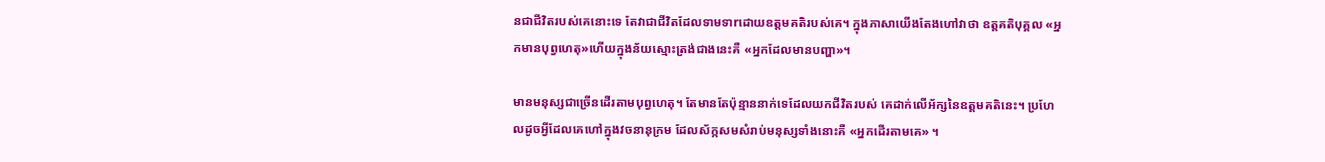នជាជីវិតរបស់គេនោះទេ តែវាជាជីវិតដែលទាមទាrដោយឧត្តមគតិរបស់គេ។ ក្នុងភាសាយើងតែងហៅវាថា ឧត្ដគតិបុគ្គល «អ្នកមានបុព្វហេតុ»ហើយក្នុងន័យស្មោះត្រង់ជាងនេះគឺ «អ្នកដែលមានបញ្ហា»។

មានមនុស្សជាច្រើនដើរតាមបុព្វហេតុ។ តែមានតែប៉ុន្មាននាក់ទេដែលយកជីវិតរបស់ គេដាក់លើអ័ក្សនៃឧត្តមគតិនេះ។ ប្រហែលដូចអ្វីដែលគេហៅក្នុងវចនានុក្រម ដែលស័ក្កសមសំរាប់មនុស្សទាំងនោះគឺ «អ្នកដើរតាមគេ» ។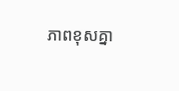ភាពខុសគ្នា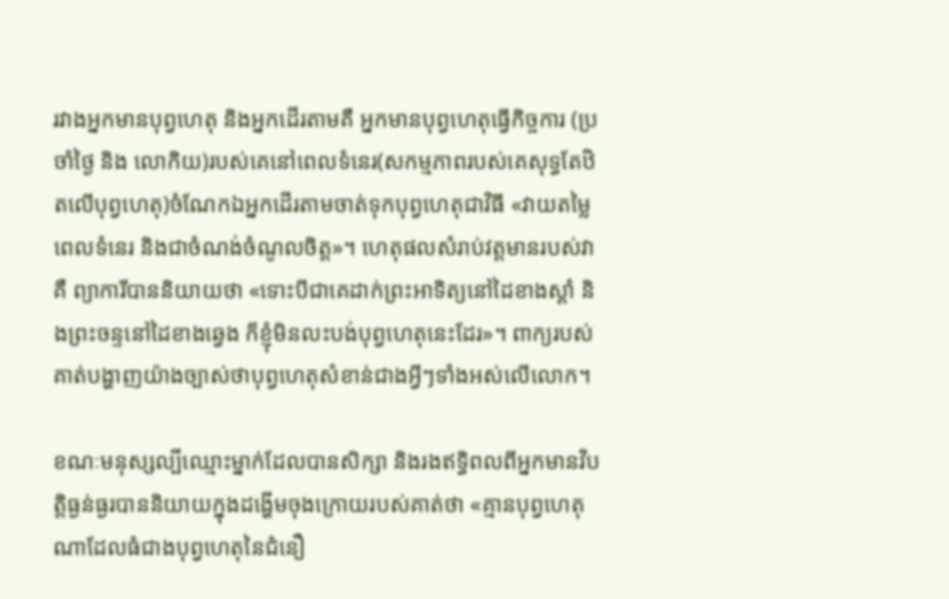រវាងអ្នកមានបុព្វហេតុ និងអ្នកដើរតាមគឺ អ្នកមានបុព្វហេតុធ្វើកិច្ចការ (ប្រចាំថ្ងៃ និង លោកិយ)របស់គេនៅពេលទំនេរ(សកម្មភាពរបស់គេសុទ្ធតែឋិតលើបុព្វហេតុ)ចំណែកឯអ្នកដើរតាមចាត់ទុកបុព្វហេតុជាវិធី «វាយតម្លៃពេលទំនេរ និងជាចំណង់ចំណូលចិត្ត»។ ហេតុផលសំរាប់វត្តមានរបស់វាគឺ ព្យាការីបាននិយាយថា «ទោះបីជាគេដាក់ព្រះអាទិត្យនៅដៃខាងស្តាំ និងព្រះចន្ទនៅដៃខាងឆ្វេង ក៏ខ្ញុំមិនលះបង់បុព្វហេតុនេះដែរ»។ ពាក្យរបស់គាត់បង្ហាញយ៉ាងច្បាស់ថាបុព្វហេតុសំខាន់ជាងអ្វីៗទាំងអស់លើលោក។

ខណៈមនុស្សល្បីឈ្មោះម្នាក់ដែលបានសិក្សា និងរងឥទ្ធិពលពីអ្នកមានវិបត្តិធ្ងន់ធ្ងរបាននិយាយក្នុងដង្ហើមចុងក្រោយរបស់គាត់ថា «គ្មានបុព្វហេតុណាដែលធំជាងបុព្វហេតុនៃជំនឿ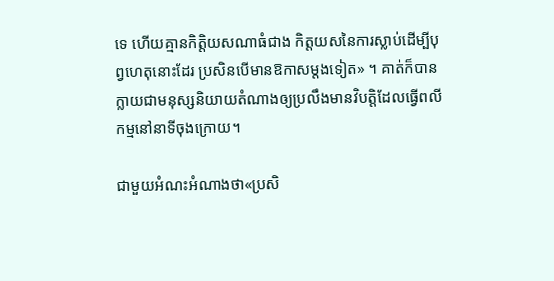ទេ ហើយគ្មានកិត្តិយសណាធំជាង កិត្តយសនៃការស្លាប់ដើម្បីបុព្វហេតុនោះដែរ ប្រសិនបើមានឱកាសម្តងទៀត» ។ គាត់ក៏បានក្លាយជាមនុស្សនិយាយតំណាងឲ្យប្រលឹងមានវិបត្តិដែលធ្វើពលីកម្មនៅនាទីចុងក្រោយ។

ជាមួយអំណះអំណាងថា«ប្រសិ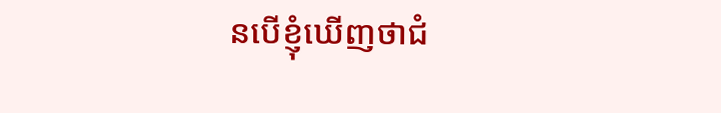នបើខ្ញុំឃើញថាជំ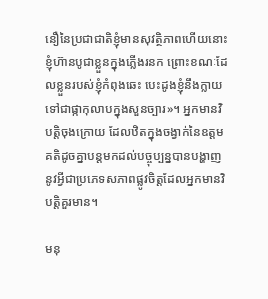នឿនៃប្រជាជាតិខ្ញុំមានសុវត្ថិភាពហើយនោះ ខ្ញុំហ៊ានបូជាខ្លួនក្នុងភ្លើងរនក ព្រោះខណៈដែលខ្លួនរបស់ខ្ញុំកំពុងឆេះ បេះដូងខ្ញុំនឹងក្លាយទៅជាផ្កាកុលាបក្នុងសួនច្បារ»។ អ្នកមានវិបត្តិចុងក្រោយ ដែលឋិតក្នុងចង្វាក់នៃឧត្ដមគតិដូចគ្នាបន្តមកដល់បច្ចុប្បន្នបានបង្ហាញនូវអ្វីជាប្រភេទសភាពផ្លូវចិត្តដែលអ្នកមានវិបត្តិគួរមាន។

មនុ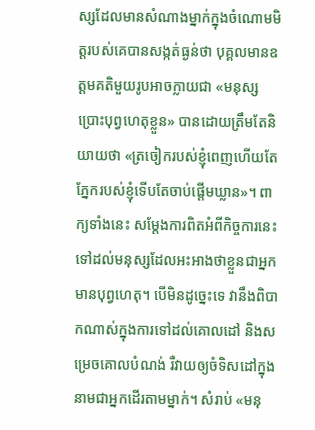ស្សដែលមានសំណាងម្នាក់ក្នុងចំណោមមិត្តរបស់គេបានសង្កត់ធ្ងន់ថា បុគ្គលមានឧត្តមគតិមួយរូបអាចក្លាយជា «មនុស្សប្រោះបុព្វហេតុខ្លួន» បានដោយត្រឹមតែនិយាយថា «ត្រចៀករបស់ខ្ញុំពេញហើយតែភ្នែករបស់ខ្ញុំទើបតែចាប់ផ្តើមឃ្លាន»។ ពាក្យទាំងនេះ សម្តែងការពិតអំពីកិច្ចការនេះទៅដល់មនុស្សដែលអះអាងថាខ្លួនជាអ្នកមានបុព្វហេតុ។ បើមិនដូច្នេះទេ វានឹងពិបាកណាស់ក្នុងការទៅដល់គោលដៅ និងសម្រេចគោលបំណង់ រឺវាយឲ្យចំទិសដៅក្នុងនាមជាអ្នកដើរតាមម្នាក់។ សំរាប់ «មនុ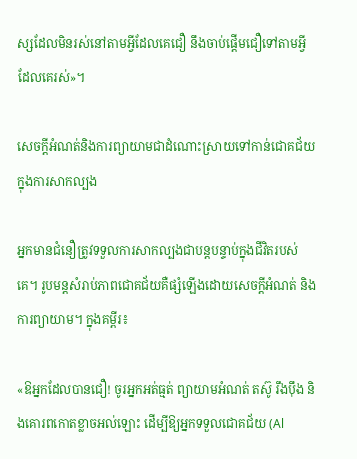ស្សដែលមិនរស់នៅតាមអ្វីដែលគេជឿ នឹងចាប់ផ្តើមជឿទៅតាមអ្វីដែលគេរស់»។

សេចក្តីអំណត់និងការព្យាយាមជាដំណោះស្រាយទៅកាន់ជោគជ័យក្នុងការសាកល្បង

អ្នកមានជំនឿត្រូវទទួលការសាកល្បងជាបន្តបន្ទាប់ក្នុងជីវិតរបស់គេ។ រូបមន្តសំរាប់ភាពជោគជ័យគឺផ្សំឡើងដោយសេចក្តីអំណត់ និងការព្យាយាម។ ក្នុងគម្ពីរ៖

«ឱអ្នកដែលបានជឿ! ចូរអ្នកអត់ធ្មត់ ព្យាយាមអំណត់ តស៊ូ រឹងប៉ឹង និងគោរពកោតខ្លាចអល់ឡោះ ដើម្បីឱ្យអ្នកទទួលជោគជ័យ (Al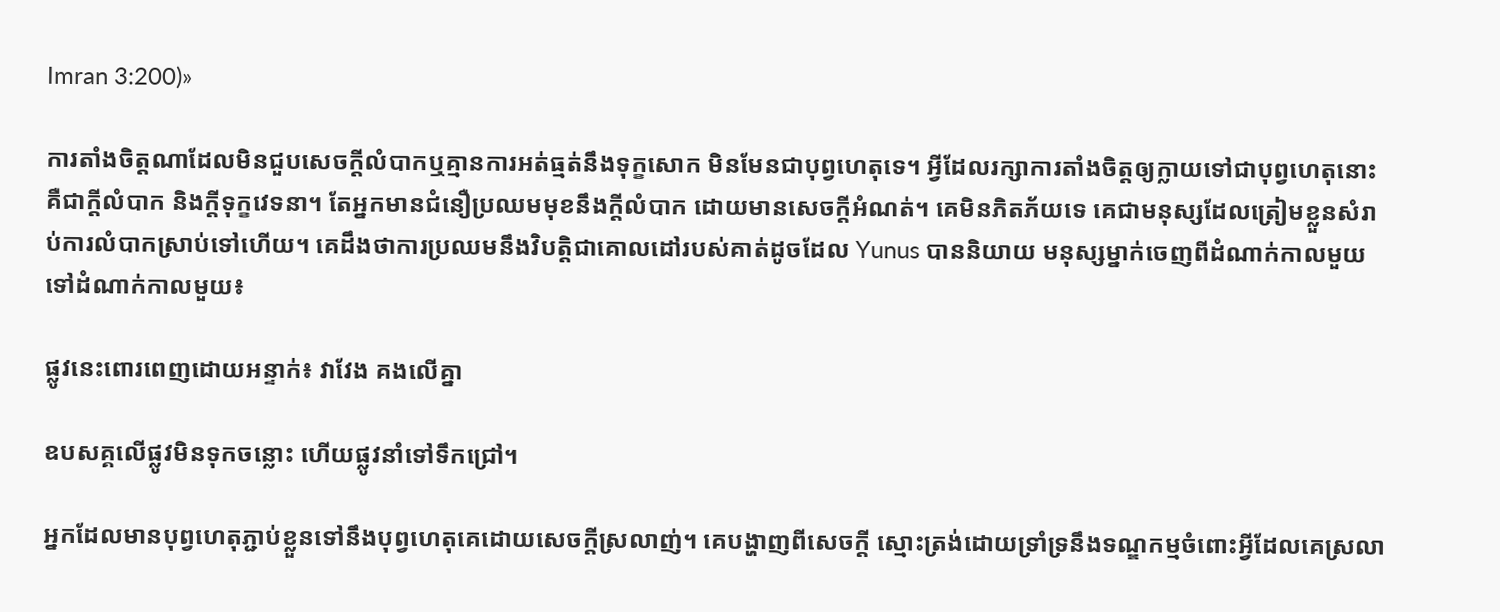Imran 3:200)»

ការតាំងចិត្តណាដែលមិនជួបសេចក្តីលំបាកឬគ្មានការអត់ធ្មត់នឹងទុក្ខសោក មិនមែនជាបុព្វហេតុទេ។ អ្វីដែលរក្សាការតាំងចិត្តឲ្យក្លាយទៅជាបុព្វហេតុនោះគឺជាក្តីលំបាក និងក្តីទុក្ខវេទនា។ តែអ្នកមានជំនឿប្រឈមមុខនឹងក្តីលំបាក ដោយមានសេចក្តីអំណត់។ គេមិនភិតភ័យទេ គេជាមនុស្សដែលត្រៀមខ្លួនសំរាប់ការលំបាកស្រាប់ទៅហើយ។ គេដឹងថាការប្រឈមនឹងវិបត្តិជាគោលដៅរបស់គាត់ដូចដែល Yunus បាននិយាយ មនុស្សម្នាក់ចេញពីដំណាក់កាលមួយទៅដំណាក់កាលមួយ៖

ផ្លូវនេះពោរពេញដោយអន្ទាក់៖ វាវែង គងលើគ្នា

ឧបសគ្គលើផ្លូវមិនទុកចន្លោះ ហើយផ្លូវនាំទៅទឹកជ្រៅ។

អ្នកដែលមានបុព្វហេតុភ្ជាប់ខ្លួនទៅនឹងបុព្វហេតុគេដោយសេចក្តីស្រលាញ់។ គេបង្ហាញពីសេចក្តី ស្មោះត្រង់ដោយទ្រាំទ្រនឹងទណ្ឌកម្មចំពោះអ្វីដែលគេស្រលា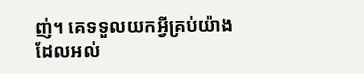ញ់។ គេទទួលយកអ្វីគ្រប់យ៉ាងដែលអល់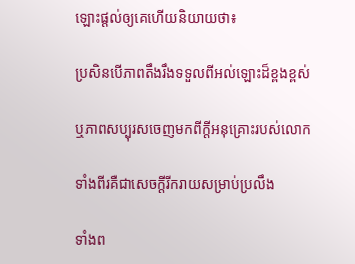ឡោះផ្តល់ឲ្យគេហើយនិយាយថា៖

ប្រសិនបើភាពតឹងរឹងទទួលពីអល់ឡោះដ៏ខ្ពងខ្ពស់

ឬភាពសប្បុរសចេញមកពីក្តីអនុគ្រោះរបស់លោក

ទាំងពីរគឺជាសេចក្តីរីករាយសម្រាប់ប្រលឹង

ទាំងព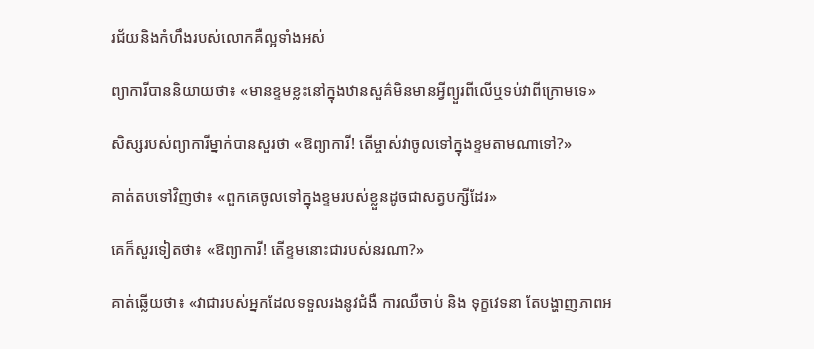រជ័យនិងកំហឹងរបស់លោកគឺល្អទាំងអស់

ព្យាការីបាននិយាយថា៖ «មានខ្ទមខ្លះនៅក្នុងឋានសួគ៌មិនមានអ្វីព្យួរពីលើឬទប់វាពីក្រោមទេ»

សិស្សរបស់ព្យាការីម្នាក់បានសួរថា «ឱព្យាការី! តើម្ចាស់វាចូលទៅក្នុងខ្ទមតាមណាទៅ?»

គាត់តបទៅវិញថា៖ «ពួកគេចូលទៅក្នុងខ្ទមរបស់ខ្លួនដូចជាសត្វបក្សីដែរ»

គេក៏សួរទៀតថា៖ «ឱព្យាការី! តើខ្ទមនោះជារបស់នរណា?»

គាត់ឆ្លើយថា៖ «វាជារបស់អ្នកដែលទទួលរងនូវជំងឺ ការឈឺចាប់ និង ទុក្ខវេទនា តែបង្ហាញភាពអ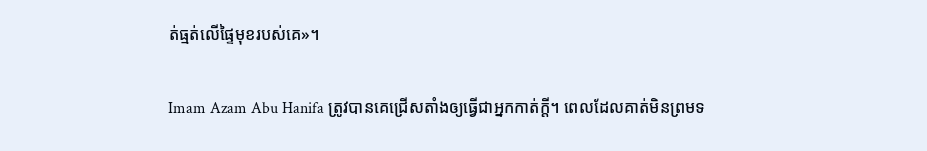ត់ធ្មត់លើផ្ទៃមុខរបស់គេ»។

Imam Azam Abu Hanifa ត្រូវបានគេជ្រើសតាំងឲ្យធ្វើជាអ្នកកាត់ក្តី។ ពេលដែលគាត់មិនព្រមទ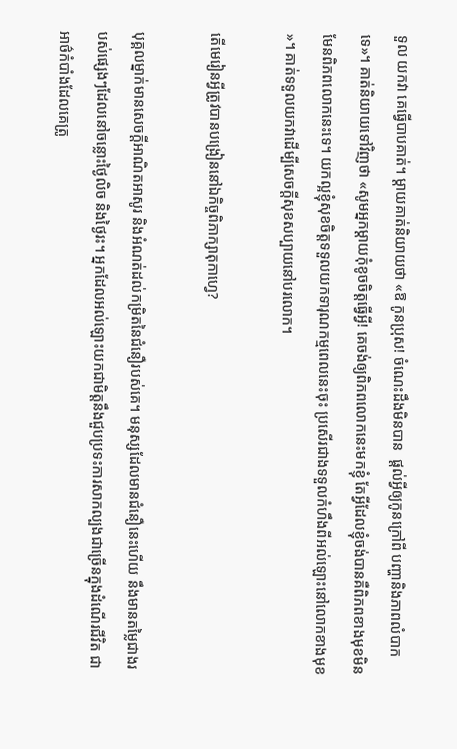ទួល យកវា គេធ្វើបាបគាត់។ ម្តាយគាត់និយាយថា «ឱ កូនប្រុស! ចំណេះដឹងមិនបាន  ផ្តល់អ្វីឲ្យកូនក្រៅពី បញ្ហានិងភាពលំបាកទេ»។ គាត់និយាយទៅវិញថា «សូមអ្នកម្តាយកុំខូចចិត្តធ្វើអ្វី! គេចង់ឲ្យពិភពលោកនេះមកខ្ញុំ តែអ្វីដែលខ្ញុំចង់បានគឺពិភពខាងមុខមិនមែនពិភពលោកនេះទេ។ យកល្អខ្ញុំសុខចិត្តទទួលយកទារុណកម្មពេលនេះចុះ ប្រសើរជាងទទួលកំហឹងពីអល់ឡោះនៅលោកខាងមុខ »។ គាត់ទទួលយកវាដើម្បីសេចក្តីសុខសប្បាយនៅបរលោក។

តើមេរៀនអ្វីត្រូវបានបង្រៀននៅឯកិច្ចពិភាក្សាតុកាហ្វេ?

បុគ្គលម្នាក់មានសេចក្តីអាណិតអាសូរ និងអំណត់ដល់កម្រិតនៃជំនឿរបស់គេ។ មនុស្សដែលមានជំនឿនេះហើយ នឹងមានតម្លៃជាងរបស់ផ្សេងៗដែលនៅចន្លោះថ្ងៃលិច និងថ្ងៃរះ។ អ្នកដែលអល់ឡោះយកជាមិត្តនឹងជួបប្រទះការសាកល្បងជាច្រើនក្នុងដំណើរជីវិត ជាអាថ៌កំបាំងដែលគេត្រូ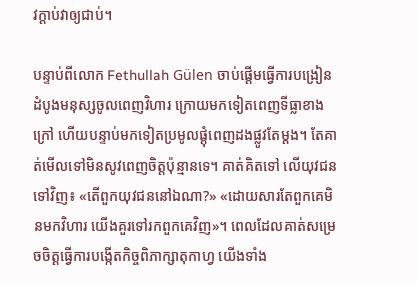វក្តាប់វាឲ្យជាប់។

បន្ទាប់ពីលោក Fethullah Gülen ចាប់ផ្តើមធ្វើការបង្រៀន ដំបូងមនុស្សចូលពេញវិហារ ក្រោយមកទៀតពេញទីធ្លាខាងក្រៅ ហើយបន្ទាប់មកទៀតប្រមូលផ្តុំពេញដងផ្លូវតែម្តង។ តែគាត់មើលទៅមិនសូវពេញចិត្តប៉ុន្មានទេ។ គាត់គិតទៅ លើយុវជនទៅវិញ៖ «តើពួកយុវជននៅឯណា?» «ដោយសារតែពួកគេមិនមកវិហារ យើងគួរទៅរកពួកគេវិញ»។ ពេលដែលគាត់សម្រេចចិត្តធ្វើការបង្កើតកិច្ចពិភាក្សាតុកាហ្វ យើងទាំង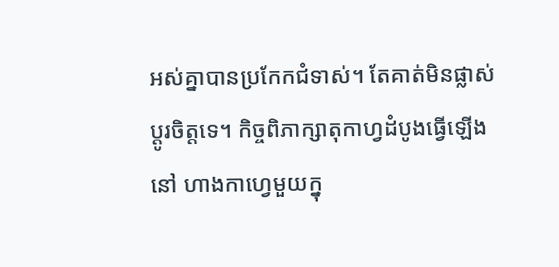អស់គ្នាបានប្រកែកជំទាស់។ តែគាត់មិនផ្លាស់ប្តូរចិត្តទេ។ កិច្ចពិភាក្សាតុកាហ្វដំបូងធ្វើឡើងនៅ ហាងកាហ្វេមួយក្នុ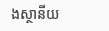ងស្ថានីយ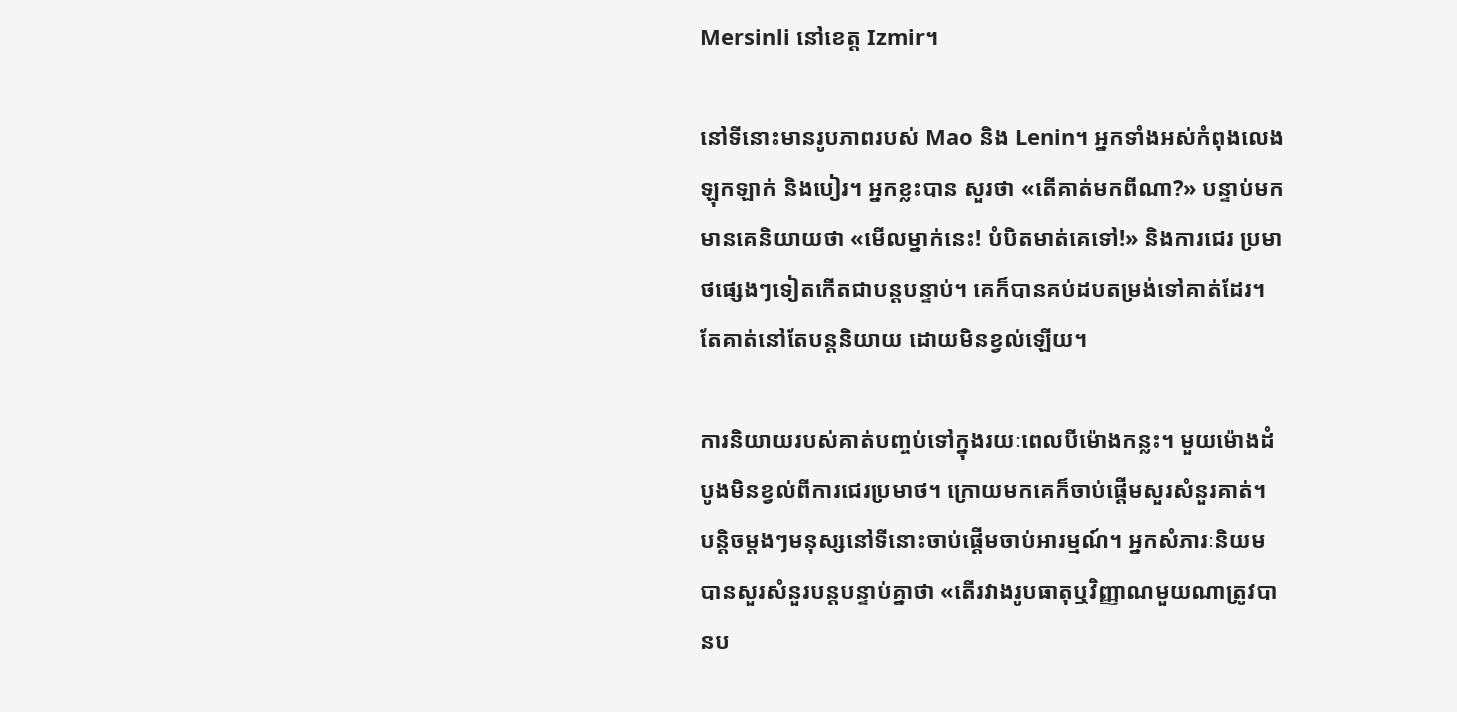Mersinli នៅខេត្ត Izmir។

នៅទីនោះមានរូបភាពរបស់ Mao និង Lenin។ អ្នកទាំងអស់កំពុងលេងឡុកឡាក់ និងបៀរ។ អ្នកខ្លះបាន សួរថា «តើគាត់មកពីណា?» បន្ទាប់មកមានគេនិយាយថា «មើលម្នាក់នេះ! បំបិតមាត់គេទៅ!» និងការជេរ ប្រមាថផ្សេងៗទៀតកើតជាបន្តបន្ទាប់។ គេក៏បានគប់ដបតម្រង់ទៅគាត់ដែរ។ តែគាត់នៅតែបន្តនិយាយ ដោយមិនខ្វល់ឡើយ។

ការនិយាយរបស់គាត់បញ្ចប់ទៅក្នុងរយៈពេលបីម៉ោងកន្លះ។ មួយម៉ោងដំបូងមិនខ្វល់ពីការជេរប្រមាថ។ ក្រោយមកគេក៏ចាប់ផ្តើមសួរសំនួរគាត់។ បន្តិចម្តងៗមនុស្សនៅទីនោះចាប់ផ្តើមចាប់អារម្មណ៍។ អ្នកសំភារៈនិយមបានសួរសំនួរបន្តបន្ទាប់គ្នាថា «តើរវាងរូបធាតុឬវិញ្ញាណមួយណាត្រូវបានប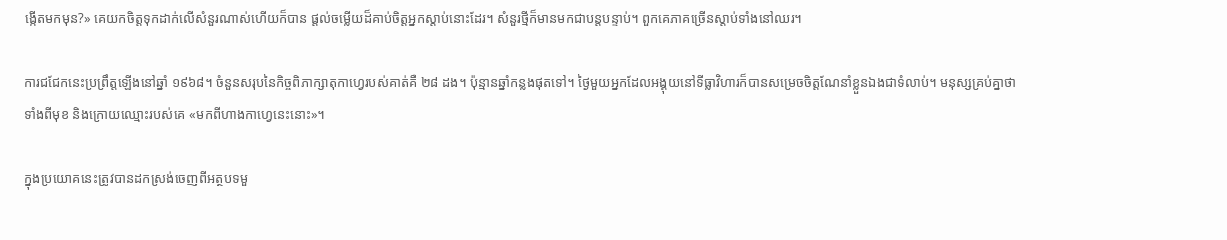ង្កើតមកមុន?» គេយកចិត្តទុកដាក់លើសំនួរណាស់ហើយក៏បាន ផ្តល់ចម្លើយដ៏គាប់ចិត្តអ្នកស្តាប់នោះដែរ។ សំនួរថ្មីក៏មានមកជាបន្តបន្ទាប់។ ពួកគេភាគច្រើនស្តាប់ទាំងនៅឈរ។

ការជជែកនេះប្រព្រឹត្តឡើងនៅឆ្នាំ ១៩៦៨។ ចំនួនសរុបនៃកិច្ចពិភាក្សាតុកាហ្វេរបស់គាត់គឺ ២៨ ដង។ ប៉ុន្មានឆ្នាំកន្លងផុតទៅ។ ថ្ងៃមួយអ្នកដែលអង្គុយនៅទីធ្លាវិហារក៏បានសម្រេចចិត្តណែនាំខ្លួនឯងជាទំលាប់។ មនុស្សគ្រប់គ្នាថាទាំងពីមុខ និងក្រោយឈ្មោះរបស់គេ «មកពីហាងកាហ្វេនេះនោះ»។

ក្នុងប្រយោគនេះត្រូវបានដកស្រង់ចេញពីអត្ថបទមួ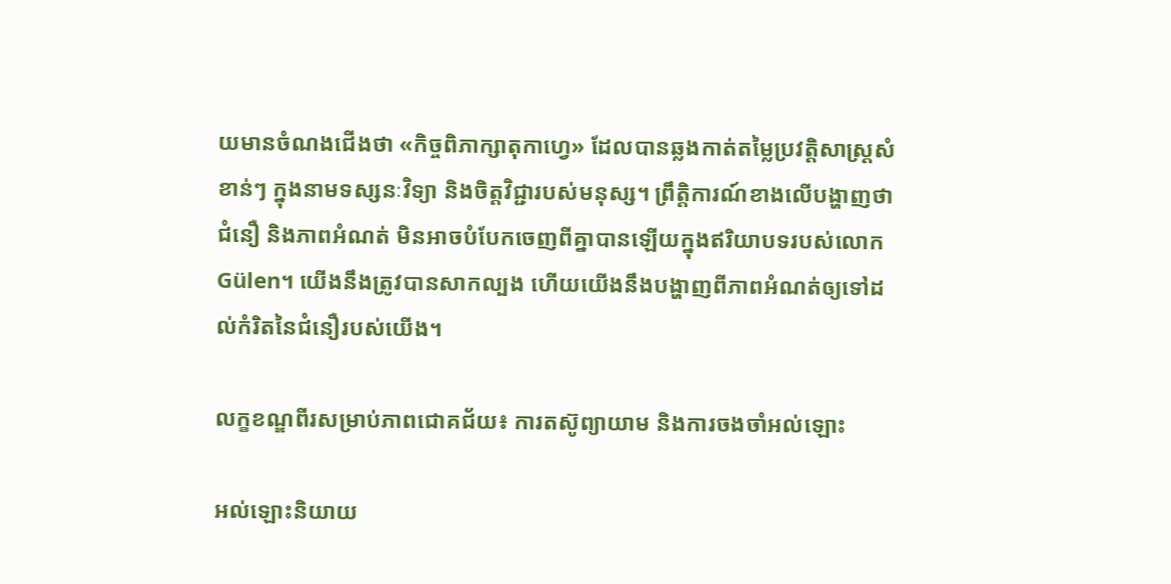យមានចំណងជើងថា «កិច្ចពិភាក្សាតុកាហ្វេ» ដែលបានឆ្លងកាត់តម្លៃប្រវត្តិសាស្ត្រសំខាន់ៗ ក្នុងនាមទស្សនៈវិទ្យា និងចិត្តវិជ្ជារបស់មនុស្ស។ ព្រឹត្តិការណ៍ខាងលើបង្ហាញថាជំនឿ និងភាពអំណត់ មិនអាចបំបែកចេញពីគ្នាបានឡើយក្នុងឥរិយាបទរបស់លោក Gülen។ យើងនឹងត្រូវបានសាកល្បង ហើយយើងនឹងបង្ហាញពីភាពអំណត់ឲ្យទៅដល់កំរិតនៃជំនឿរបស់យើង។

លក្ខខណ្ឌពីរសម្រាប់ភាពជោគជ័យ៖ ការតស៊ូព្យាយាម និងការចងចាំអល់ឡោះ

អល់ឡោះនិយាយ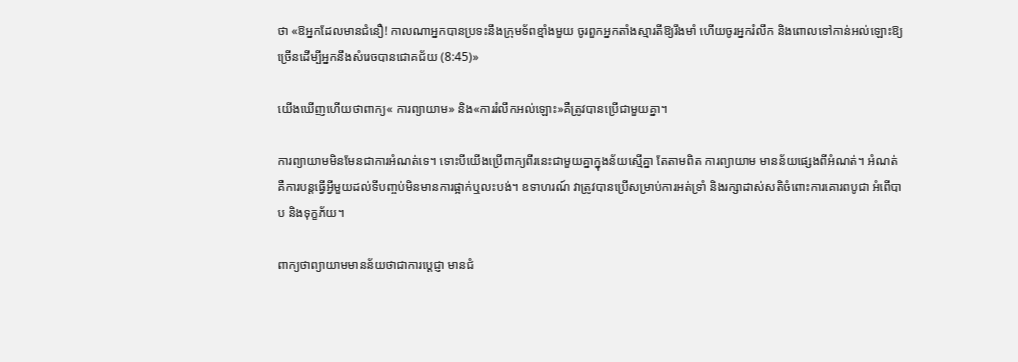ថា «ឱអ្នកដែលមានជំនឿ! កាលណាអ្នកបានប្រទះនឹងក្រុមទ័ពខ្មាំងមួយ ចូរពួកអ្នកតាំងស្មារតីឱ្យរឹងមាំ ហើយចូរអ្នករំលឹក និងពោលទៅកាន់អល់ឡោះឱ្យច្រើនដើម្បីអ្នកនឹងសំរេចបានជោគជ័យ (8:45)»

យើងឃើញហើយថាពាក្យ« ការព្យាយាម» និង«ការរំលឹកអល់ឡោះ»គឺត្រូវបានប្រើជាមួយគ្នា។

ការព្យាយាមមិនមែនជាការអំណត់ទេ។ ទោះបីយើងប្រើពាក្យពីរនេះជាមួយគ្នាក្នុងន័យស្មើគ្នា តែតាមពិត ការព្យាយាម មានន័យផ្សេងពីអំណត់។ អំណត់គឺការបន្តធ្វើអ្វីមួយដល់ទីបញ្ចប់មិនមានការផ្អាក់ឬលះបង់។ ឧទាហរណ៍ វាត្រូវបានប្រើសម្រាប់ការអត់ទ្រាំ និងរក្សាដាស់សតិចំពោះការគោរពបូជា អំពើបាប និងទុក្ខភ័យ។

ពាក្យថាព្យាយាមមានន័យថាជាការប្តេជ្ញា មានជំ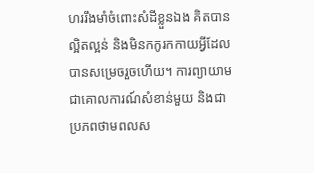ហររឹងមាំចំពោះសំដីខ្លួនឯង គិតបានល្អិតល្អន់ និងមិនកកូរកកាយអ្វីដែល បានសម្រេចរួចហើយ។ ការព្យាយាមជាគោលការណ៍សំខាន់មួយ និងជាប្រភពថាមពលស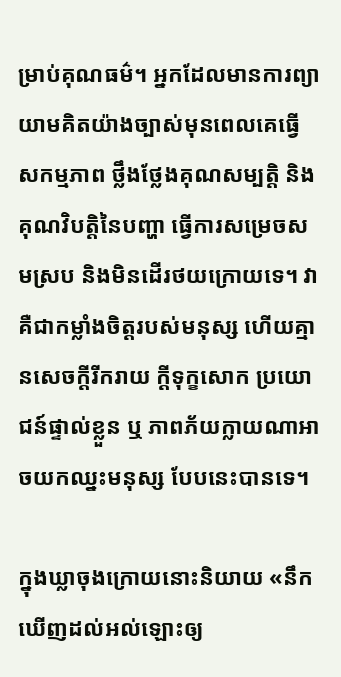ម្រាប់គុណធម៌។ អ្នកដែលមានការព្យាយាមគិតយ៉ាងច្បាស់មុនពេលគេធ្វើសកម្មភាព ថ្លឹងថ្លែងគុណសម្បត្តិ និងគុណវិបត្តិនៃបញ្ហា ធ្វើការសម្រេចសមស្រប និងមិនដើរថយក្រោយទេ។ វាគឺជាកម្លាំងចិត្តរបស់មនុស្ស ហើយគ្មានសេចក្តីរីករាយ ក្តីទុក្ខសោក ប្រយោជន៍ផ្ទាល់ខ្លួន ឬ ភាពភ័យក្លាយណាអាចយកឈ្នះមនុស្ស បែបនេះបានទេ។

ក្នុងឃ្លាចុងក្រោយនោះនិយាយ «នឹកឃើញដល់អល់ឡោះឲ្យ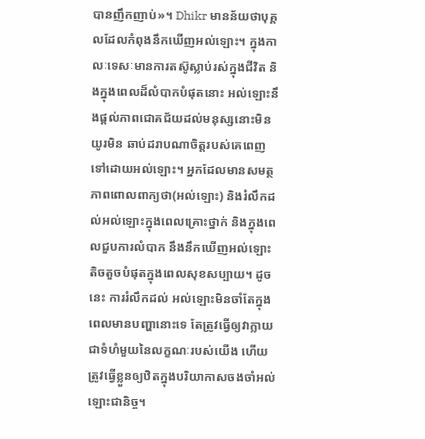បានញឹកញាប់»។ Dhikr មានន័យថាបុគ្គលដែលកំពុងនឹកឃើញអល់ឡោះ។ ក្នុងកាលៈទេសៈមានការតស៊ូស្លាប់រស់ក្នុងជីវិត និងក្នុងពេលដ៏លំបាកបំផុតនោះ អល់ឡោះនឹងផ្តល់ភាពជោគជ័យដល់មនុស្សនោះមិនយូរមិន ឆាប់ដរាបណាចិត្តរបស់គេពេញទៅដោយអល់ឡោះ។ អ្នកដែលមានសមត្ថភាពពោលពាក្យថា(អល់ឡោះ) និងរំលឹកដល់អល់ឡោះក្នុងពេលគ្រោះថ្នាក់ និងក្នុងពេលជួបការលំបាក នឹងនឹកឃើញអល់ឡោះតិចតួចបំផុតក្នុងពេលសុខសប្បាយ។ ដូចនេះ ការរំលឹកដល់ អល់ឡោះមិនចាំតែក្នុងពេលមានបញ្ហានោះទេ តែត្រូវធ្វើឲ្យវាក្លាយជាទំហំមួយនៃលក្ខណៈរបស់យើង ហើយត្រូវធ្វើខ្លួនឲ្យឋិតក្នុងបរិយាកាសចងចាំអល់ឡោះជានិច្ច។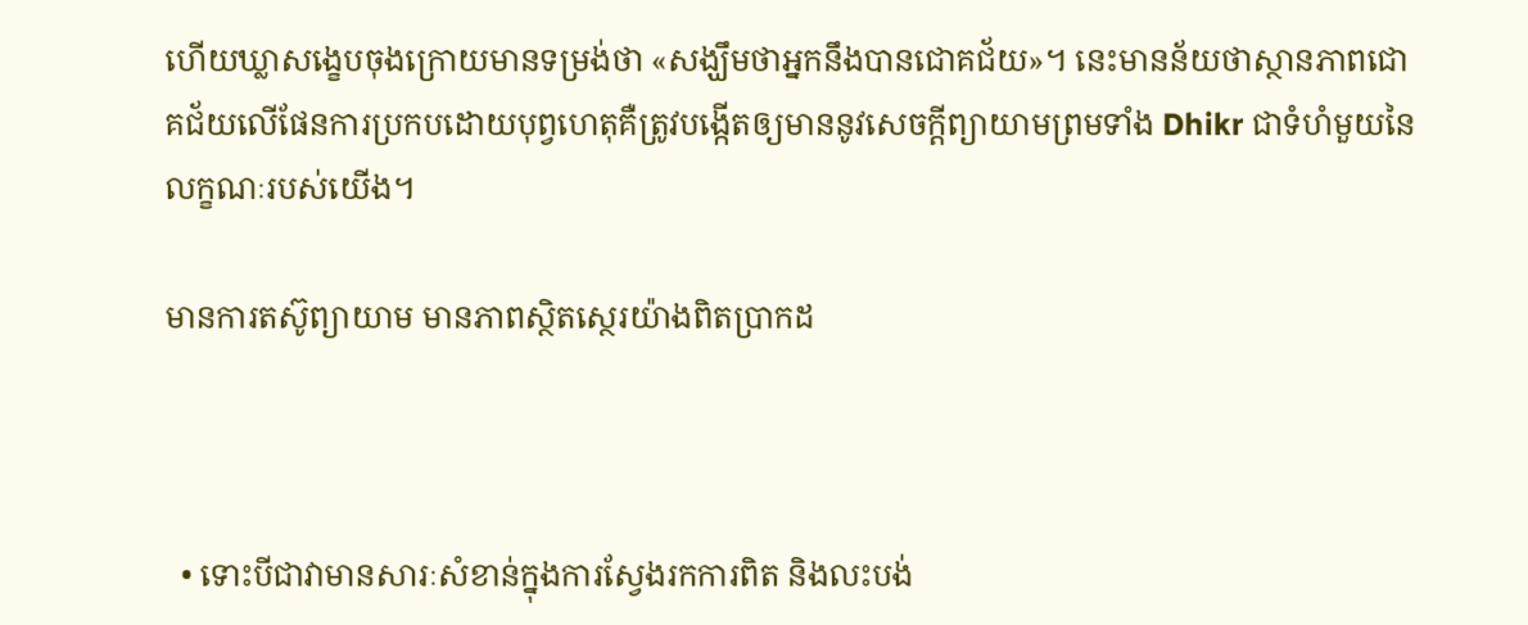ហើយឃ្លាសង្ខេបចុងក្រោយមានទម្រង់ថា «សង្ឃឹមថាអ្នកនឹងបានជោគជ័យ»។ នេះមានន័យថាស្ថានភាពជោគជ័យលើផែនការប្រកបដោយបុព្វហេតុគឺត្រូវបង្កើតឲ្យមាននូវសេចក្តីព្យាយាមព្រមទាំង Dhikr ជាទំហំមួយនៃលក្ខណៈរបស់យើង។

មានការតស៊ូព្យាយាម មានភាពស្ថិតស្ថេរយ៉ាងពិតប្រាកដ



  • ទោះបីជាវាមានសារៈសំខាន់ក្នុងការស្វែងរកការពិត និងលះបង់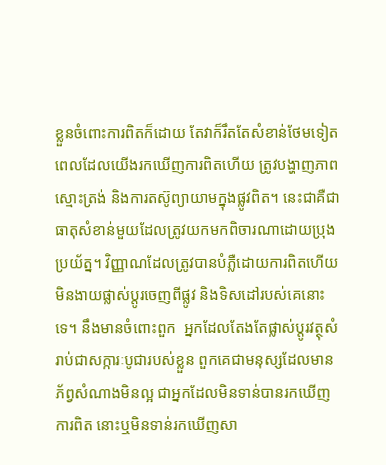ខ្លួនចំពោះការពិតក៏ដោយ តែវាក៏រឹតតែសំខាន់ថែមទៀតពេលដែលយើងរកឃើញការពិតហើយ ត្រូវបង្ហាញភាពស្មោះត្រង់ និងការតស៊ូព្យាយាមក្នុងផ្លូវពិត។ នេះជាគឺជាធាតុសំខាន់មួយដែលត្រូវយកមកពិចារណាដោយប្រុងប្រយ័ត្ន។ វិញ្ញាណដែលត្រូវបានបំភ្លឺដោយការពិតហើយ មិនងាយផ្លាស់ប្តូរចេញពីផ្លូវ និងទិសដៅរបស់គេនោះទេ។ នឹងមានចំពោះពួក  អ្នកដែលតែងតែផ្លាស់ប្តូរវត្ថុសំរាប់ជាសក្ការៈបូជារបស់ខ្លួន ពួកគេជាមនុស្សដែលមានភ័ព្វសំណាងមិនល្អ ជាអ្នកដែលមិនទាន់បានរកឃើញការពិត នោះឬមិនទាន់រកឃើញសា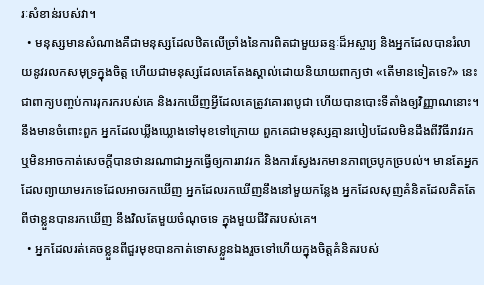រៈសំខាន់របស់វា។
  • មនុស្សមានសំណាងគឺជាមនុស្សដែលឋិតលើច្រាំងនៃការពិតជាមួយឆន្ទៈដ៏អស្ចារ្យ និងអ្នកដែលបានរំលាយនូវរលកសមុទ្រក្នុងចិត្ត ហើយជាមនុស្សដែលគេតែងស្គាល់ដោយនិយាយពាក្យថា «តើមានទៀតទេ?» នេះជាពាក្យបញ្ចប់ការរុករករបស់គេ និងរកឃើញអ្វីដែលគេត្រូវគោរពបូជា ហើយបានបោះទីតាំងឲ្យវិញ្ញាណនោះ។ នឹងមានចំពោះពួក អ្នកដែលឃ្លីងឃ្លោងទៅមុខទៅក្រោយ ពួកគេជាមនុស្សគ្មានរបៀបដែលមិនដឹងពីវិធីរាវរក ឬមិនអាចកាត់សេចក្តីបានថានរណាជាអ្នកធ្វើឲ្យការរាវរក និងការស្វែងរកមានភាពច្របូកច្របល់។ មានតែអ្នកដែលព្យាយាមរកទេដែលអាចរកឃើញ អ្នកដែលរកឃើញនឹងនៅមួយកន្លែង អ្នកដែលសុញគំនិតដែលគិតតែពីថាខ្លួនបានរកឃើញ នឹងវិលតែមួយចំណុចទេ ក្នុងមួយជីវិតរបស់គេ។
  • អ្នកដែលរត់គេចខ្លួនពីជួរមុខបានកាត់ទោសខ្លួនឯងរួចទៅហើយក្នុងចិត្តគំនិតរបស់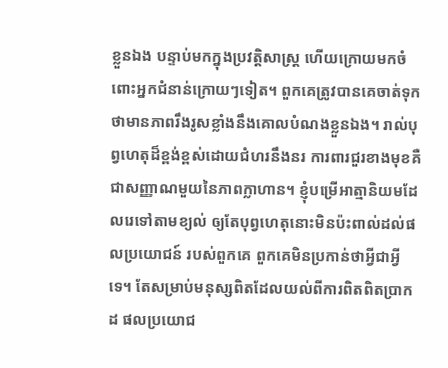ខ្លួនឯង បន្ទាប់មកក្នុងប្រវតិ្តសាស្ត្រ ហើយក្រោយមកចំពោះអ្នកជំនាន់ក្រោយៗទៀត។ ពួកគេត្រូវបានគេចាត់ទុកថាមានភាពរឹងរូសខ្លាំងនឹងគោលបំណងខ្លួនឯង។ រាល់បុព្វហេតុដ៏ខ្ពង់ខ្ពស់ដោយជំហរនឹងនរ ការពារជួរខាងមុខគឺជាសញ្ញាណមួយនៃភាពក្លាហាន។ ខ្ញុំបម្រើអាត្មានិយមដែលរេទៅតាមខ្យល់ ឲ្យតែបុព្វហេតុនោះមិនប៉ះពាល់ដល់ផលប្រយោជន៍ របស់ពួកគេ ពួកគេមិនប្រកាន់ថាអ្វីជាអ្វីទេ។ តែសម្រាប់មនុស្សពិតដែលយល់ពីការពិតពិតប្រាកដ ផលប្រយោជ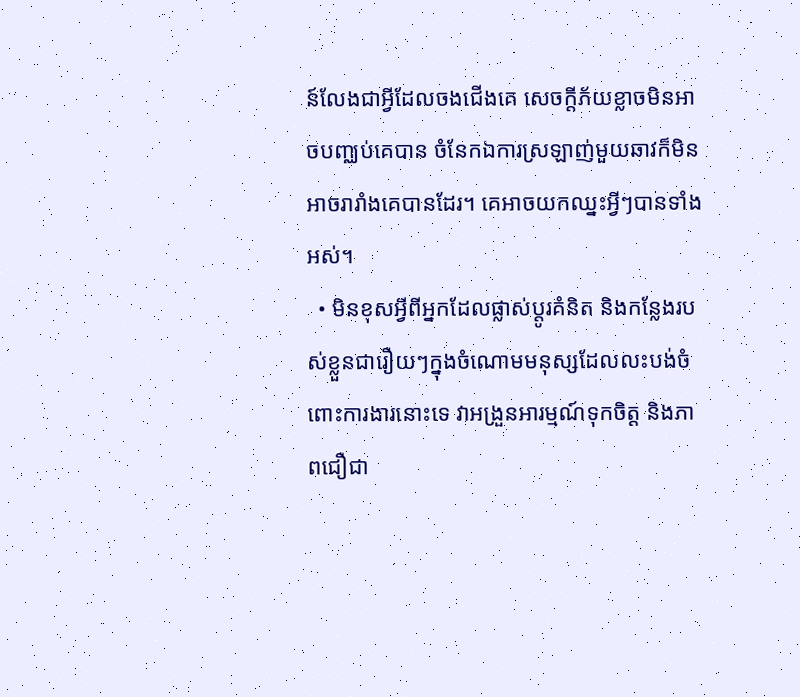ន៍លែងជាអ្វីដែលចងជើងគេ សេចក្តីភ័យខ្លាចមិនអាចបញ្ឈប់គេបាន ចំនែកឯការស្រឡាញ់មួយឆាវក៏មិនអាចរារាំងគេបានដែរ។ គេអាចយកឈ្នះអ្វីៗបានទាំងអស់។
  • មិនខុសអ្វីពីអ្នកដែលផ្លាស់ប្តូរគំនិត និងកន្លែងរបស់ខ្លួនជារឿយៗក្នុងចំណោមមនុស្សដែលលះបង់ចំពោះការងារនោះទេ វាអង្រួនអារម្មណ៍ទុកចិត្ត និងភាពជឿជា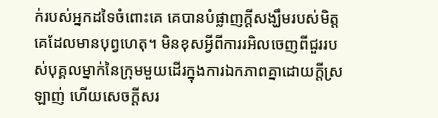ក់របស់អ្នកដទៃចំពោះគេ គេបានបំផ្លាញក្តីសង្ឃឹមរបស់មិត្តគេដែលមានបុព្វហេតុ។ មិនខុសអ្វីពីការរអិលចេញពីជួររបស់បុគ្គលម្នាក់នៃក្រុមមួយដើរក្នុងការឯកភាពគ្នាដោយក្តីស្រឡាញ់ ហើយសេចក្តីសរ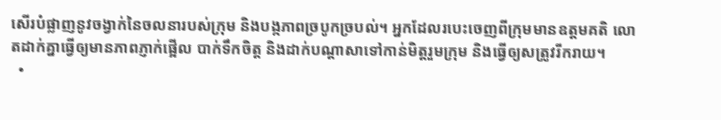សើរបំផ្លាញនូវចង្វាក់នៃចលនារបស់ក្រុម និងបង្កភាពច្របូកច្របល់។ អ្នកដែលរបេះចេញពីក្រុមមានឧត្តមគតិ លោតដាក់គ្នាធ្វើឲ្យមានភាពភ្ញាក់ផ្អើល បាក់ទឹកចិត្ត និងដាក់បណ្តាសាទៅកាន់មិត្តរួមក្រុម និងធ្វើឲ្យសត្រូវរីករាយ។
  •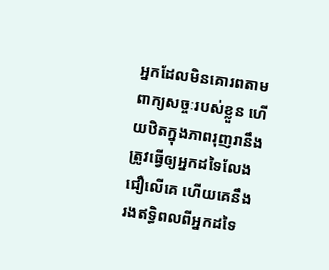អ្នកដែលមិនគោរពតាមពាក្យសច្ចៈរបស់ខ្លួន ហើយឋិតក្នុងភាពរុញរានឹងត្រូវធ្វើឲ្យអ្នកដទៃលែងជឿលើគេ ហើយគេនឹងរងឥទ្ធិពលពីអ្នកដទៃ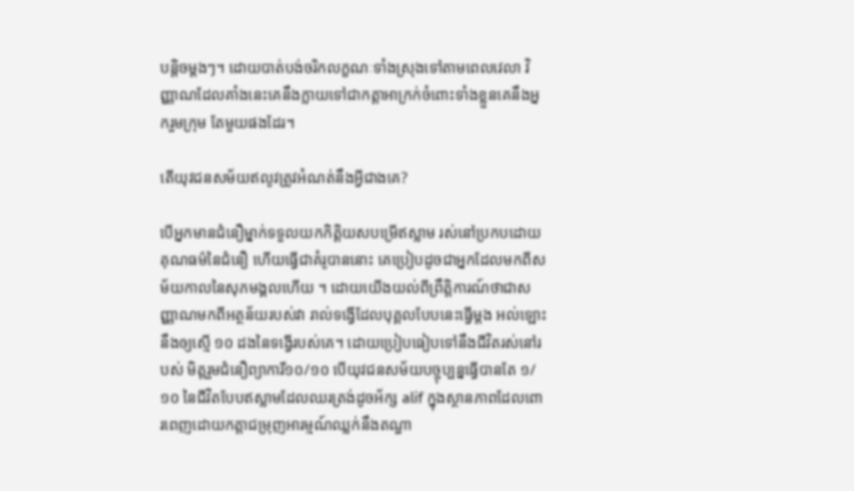បន្តិចម្តងៗ។ ដោយបាត់បង់ចរិកលក្ខណៈទាំងស្រុងទៅតាមពេលវេលា វិញ្ញាណដែលគាំងនេះគេនឹងក្លាយទៅជាកត្តាអាក្រក់ចំពោះទាំងខ្លួនគេនឹងអ្នករួមក្រុម តែមួយផងដែរ។

តើយុវជនសម័យឥលូវត្រូវអំណត់នឹងអ្វីជាងគេ?

បើអ្នកមានជំនឿម្នាក់ទទួលយកកិត្តិយសបម្រើឥស្លាម រស់នៅប្រកបដោយគុណធម៌នៃជំនឿ ហើយធ្វើជាគំរូបាននោះ គេប្រៀបដូចជាអ្នកដែលមកពីសម័យកាលនៃសុភមង្គលហើយ ។ ដោយយើងយល់ពីព្រឹត្តិការណ៍ថាជាសញ្ញាណមកពីអត្ថន័យរបស់វា រាល់ទង្វើដែលបុគ្គលបែបនេះធ្វើម្តង អល់ឡោះនឹងឲ្យស្មើ ១០ ដងនៃទង្វើរបស់គេ។ ដោយប្រៀបធៀបទៅនឹងជីវិតរស់នៅរបស់ មិត្តរួមជំនឿព្យាការី១០/១០ បើយុវជនសម័យបច្ចុប្បន្នធ្វើបានតែ ១/១០ នៃជីវិតបែបឥស្លាមដែលឈរត្រង់ដូចអ័ក្ស alif ក្នុងស្ថានភាពដែលពោរពេញដោយកត្តាជម្រុញអារម្មណ៍ឈ្លក់នឹងតណ្ហា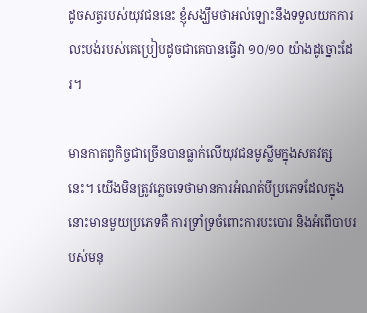ដូចសត្វរបស់យុវជននេះ ខ្ញុំសង្ឃឹមថាអល់ឡោះនឹងទទួលយកការលះបង់របស់គេប្រៀបដូចជាគេបានធ្វើវា ១០/១០ យ៉ាងដូច្នោះដែរ។

មានកាតព្វកិច្ចជាច្រើនបានធ្លាក់លើយុវជនមូស្លីមក្នុងសតវត្សនេះ។ យើងមិនត្រូវភ្លេចទេថាមានការអំណត់បីប្រភេទដែលក្នុងនោះមានមួយប្រភេទគឺ ការទ្រាំទ្រចំពោះការបះបោរ និងអំពើបាបរបស់មនុ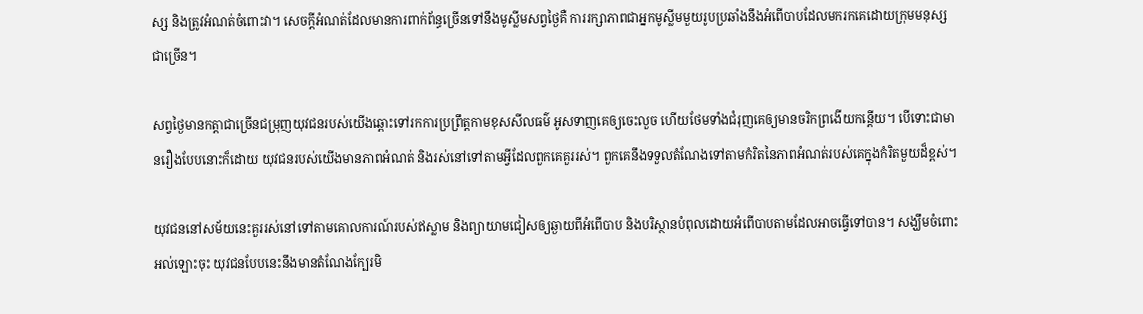ស្ស និងត្រូវអំណត់ចំពោះវា។ សេចក្តីអំណត់ដែលមានការពាក់ព័ន្ធច្រើនទៅនឹងមូស្លីមសព្វថ្ងៃគឺ ការរក្សាភាពជាអ្នកមូស្លីមមួយរូបប្រឆាំងនឹងអំពើបាបដែលមករកគេដោយក្រុមមនុស្សជាច្រើន។

សព្វថ្ងៃមានកត្តាជាច្រើនជម្រុញយុវជនរបស់យើងឆ្ពោះទៅរកការប្រព្រឹត្តកាមខុសសីលធម៌ អូសទាញគេឲ្យចេះលួច ហើយថែមទាំងជំរុញគេឲ្យមានចរិកព្រងើយកន្តើយ។ បើទោះជាមានរឿងបែបនោះក៏ដោយ យុវជនរបស់យើងមានភាពអំណត់ និងរស់នៅទៅតាមអ្វីដែលពួកគេគួររស់។ ពួកគេនឹងទទួលតំណែងទៅតាមកំរិតនៃភាពអំណត់របស់គេក្នុងកំរិតមួយដ៏ខ្ពស់។

យុវជននៅសម័យនេះគួររស់នៅទៅតាមគោលការណ៍របស់ឥស្លាម និងព្យាយាមជៀសឲ្យឆ្ងាយពីអំពើបាប និងបរិស្ថានបំពុលដោយអំពើបាបតាមដែលអាចធ្វើទៅបាន។ សង្ឃឹមចំពោះអល់ឡោះចុះ យុវជនបែបនេះនឹងមានតំណែងក្បែរមិ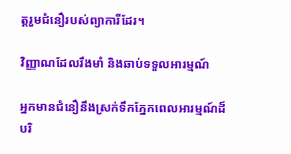ត្តរួមជំនឿរបស់ព្យាការីដែរ។

វិញ្ញាណដែលរឹងមាំ និងឆាប់ទទួលអារម្មណ៍

អ្នកមានជំនឿនឹងស្រក់ទឹកភ្នែកពេលអារម្មណ៍ដ៏បរិ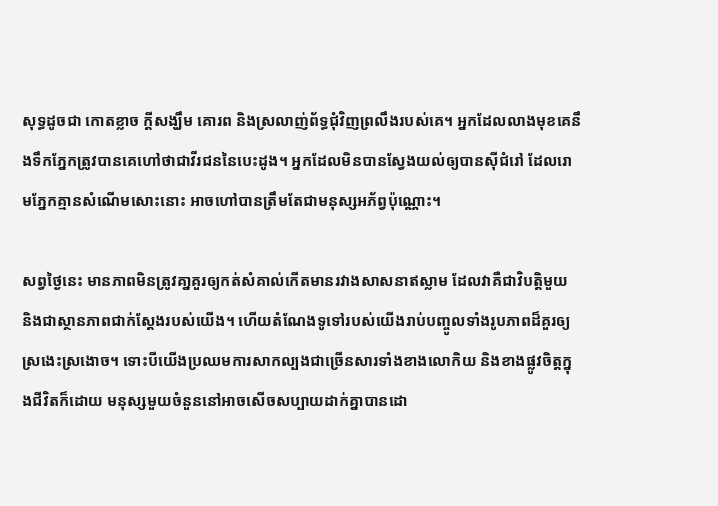សុទ្ធដូចជា កោតខ្លាច ក្តីសង្ឃឹម គោរព និងស្រលាញ់ព័ទ្ធជុំវិញព្រលឹងរបស់គេ។ អ្នកដែលលាងមុខគេនឹងទឹកភ្នែកត្រូវបានគេហៅថាជាវីរជននៃបេះដូង។ អ្នកដែលមិនបានស្វែងយល់ឲ្យបានស៊ីជំរៅ ដែលរោមភ្នែកគ្មានសំណើមសោះនោះ អាចហៅបានត្រឹមតែជាមនុស្សអភ័ព្វប៉ុណ្ណោះ។

សព្វថ្ងៃនេះ មានភាពមិនត្រូវគា្នគួរឲ្យកត់សំគាល់កើតមានរវាងសាសនាឥស្លាម ដែលវាគឺជាវិបត្តិមួយ  និងជាស្ថានភាពជាក់ស្តែងរបស់យើង។ ហើយតំណែងទូទៅរបស់យើងរាប់បញ្ចូលទាំងរូបភាពដ៏គួរឲ្យស្រងេះស្រងោច។ ទោះបីយើងប្រឈមការសាកល្បងជាច្រើនសារទាំងខាងលោកិយ និងខាងផ្លូវចិត្តក្នុងជីវិតក៏ដោយ មនុស្សមួយចំនួននៅអាចសើចសប្បាយដាក់គ្នាបានដោ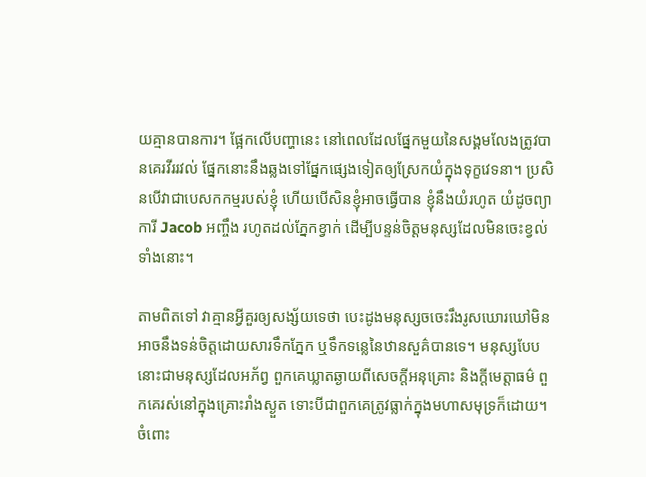យគ្មានបានការ។ ផ្អែកលើបញ្ហានេះ នៅពេលដែលផ្នែកមួយនៃសង្គមលែងត្រូវបានគេរវីររវល់ ផ្នែកនោះនឹងឆ្លងទៅផ្នែកផ្សេងទៀតឲ្យស្រែកយំក្នុងទុក្ខវេទនា។ ប្រសិនបើវាជាបេសកកម្មរបស់ខ្ញុំ ហើយបើសិនខ្ញុំអាចធ្វើបាន ខ្ញុំនឹងយំរហូត យំដូចព្យាការី Jacob អញ្ចឹង រហូតដល់ភ្នែកខ្វាក់ ដើម្បីបន្ទន់ចិត្តមនុស្សដែលមិនចេះខ្វល់ទាំងនោះ។

តាមពិតទៅ វាគ្មានអ្វីគួរឲ្យសង្ស័យទេថា បេះដូងមនុស្សចចេះរឹងរូសឃោរឃៅមិនអាចនឹងទន់ចិត្តដោយសារទឹកភ្នែក ឬទឹកទន្លេនៃឋានសួគ៌បានទេ។ មនុស្សបែបនោះជាមនុស្សដែលអភ័ព្វ ពួកគេឃ្លាតឆ្ងាយពីសេចក្តីអនុគ្រោះ និងក្តីមេត្តាធម៌ ពួកគេរស់នៅក្នុងគ្រោះរាំងស្ងួត ទោះបីជាពួកគេត្រូវធ្លាក់ក្នុងមហាសមុទ្រក៏ដោយ។ ចំពោះ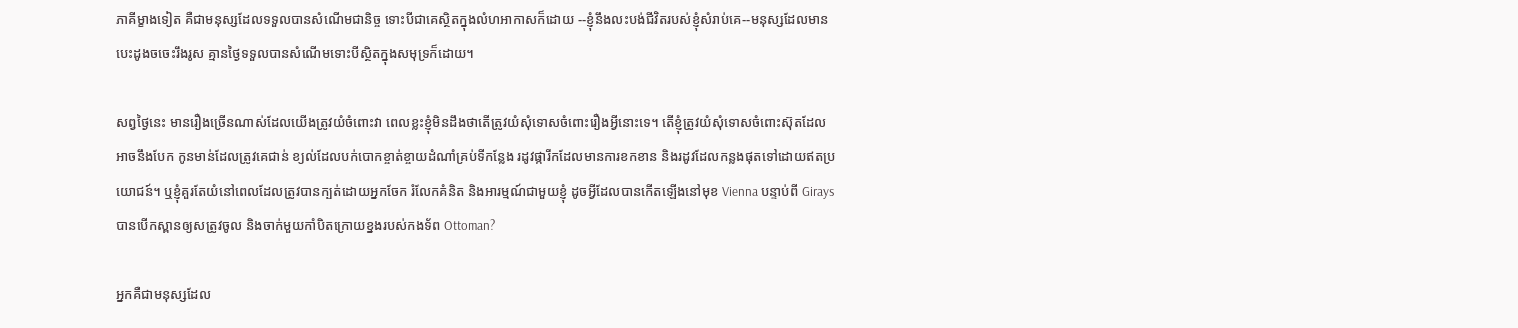ភាគីម្ខាងទៀត គឺជាមនុស្សដែលទទួលបានសំណើមជានិច្ច ទោះបីជាគេស្ថិតក្នុងលំហអាកាសក៏ដោយ --ខ្ញុំនឹងលះបង់ជីវិតរបស់ខ្ញុំសំរាប់គេ--មនុស្សដែលមានបេះដូងចចេះរឹងរូស គ្មានថ្ងៃទទួលបានសំណើមទោះបីស្ថិតក្នុងសមុទ្រក៏ដោយ។

សព្វថ្ងៃនេះ មានរឿងច្រើនណាស់ដែលយើងត្រូវយំចំពោះវា ពេលខ្លះខ្ញុំមិនដឹងថាតើត្រូវយំសុំទោសចំពោះរឿងអ្វីនោះទេ។ តើខ្ញុំត្រូវយំសុំទោសចំពោះស៊ុតដែលអាចនឹងបែក កូនមាន់ដែលត្រូវគេជាន់ ខ្យល់ដែលបក់បោកខ្ចាត់ខ្ចាយដំណាំគ្រប់ទីកន្លែង រដូវផ្ការីកដែលមានការខកខាន និងរដូវដែលកន្លងផុតទៅដោយឥតប្រយោជន៍។ ឬខ្ញុំគួរតែយំនៅពេលដែលត្រូវបានក្បត់ដោយអ្នកចែក រំលែកគំនិត និងអារម្មណ៍ជាមួយខ្ញុំ ដូចអ្វីដែលបានកើតឡើងនៅមុខ Vienna បន្ទាប់ពី Girays បានបើកស្ពានឲ្យសត្រូវចូល និងចាក់មួយកាំបិតក្រោយខ្នងរបស់កងទ័ព Ottoman?

អ្នកគឺជាមនុស្សដែល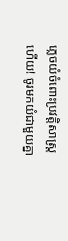ភ្លេចយំចំពោះប្រវត្តិសាស្រ្តហើយ! ចូរមកយំជាមួយគ្នា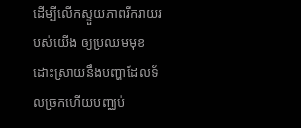ដើម្បីលើកស្ទួយភាពរីករាយរបស់យើង ឲ្យប្រឈមមុខដោះស្រាយនឹងបញ្ហាដែលទ័លច្រកហើយបញ្ឈប់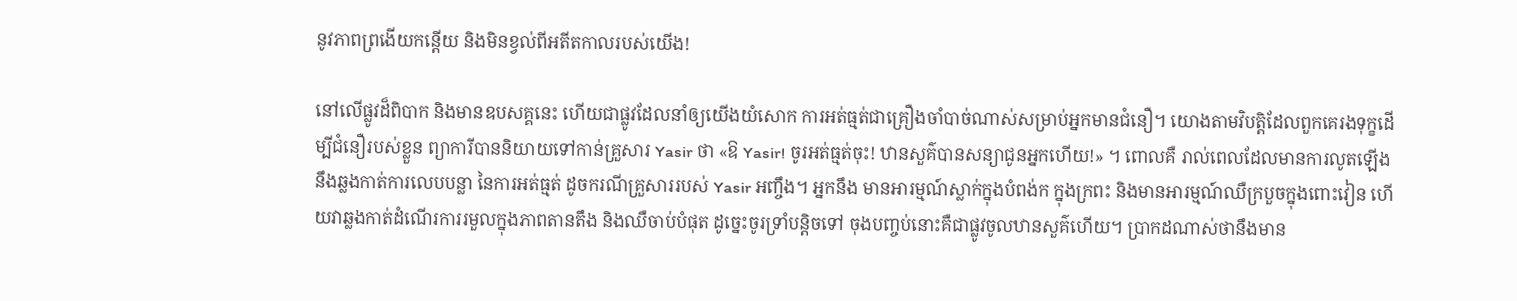នូវភាពព្រងើយកន្តើយ និងមិនខ្វល់ពីអតីតកាលរបស់យើង!

នៅលើផ្លូវដ៏ពិបាក និងមានឧបសគ្គនេះ ហើយជាផ្លូវដែលនាំឲ្យយើងយំសោក ការអត់ធ្មត់ជាគ្រឿងចាំបាច់ណាស់សម្រាប់អ្នកមានជំនឿ។ យោងតាមវិបត្តិដែលពួកគេរងទុក្ខដើម្បីជំនឿរបស់ខ្លួន ព្យាការីបាននិយាយទៅកាន់គ្រួសារ Yasir ថា «ឱ Yasir! ចូរអត់ធ្មត់ចុះ! ឋានសួគ៌បានសន្យាជូនអ្នកហើយ!» ។ ពោលគឺ រាល់ពេលដែលមានការលូតឡើង នឹងឆ្លងកាត់ការលេបបន្លា នៃការអត់ធ្មត់ ដូចករណីគ្រួសាររបស់ Yasir អញ្ចឹង។ អ្នកនឹង មានអារម្មណ៍ស្លាក់ក្នុងបំពង់ក ក្នុងក្រពះ និងមានអារម្មណ៍ឈឺក្របួចក្នុងពោះវៀន ហើយវាឆ្លងកាត់ដំណើរការរមួលក្នុងភាពតានតឹង និងឈឺចាប់បំផុត ដូច្នេះចូរទ្រាំបន្តិចទៅ ចុងបញ្ចប់នោះគឺជាផ្លូវចូលឋានសួគ៌ហើយ។ ប្រាកដណាស់ថានឹងមាន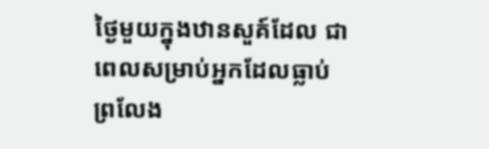ថ្ងៃមួយក្នុងឋានសួគ៍ដែល ជាពេលសម្រាប់អ្នកដែលធ្លាប់ព្រលែង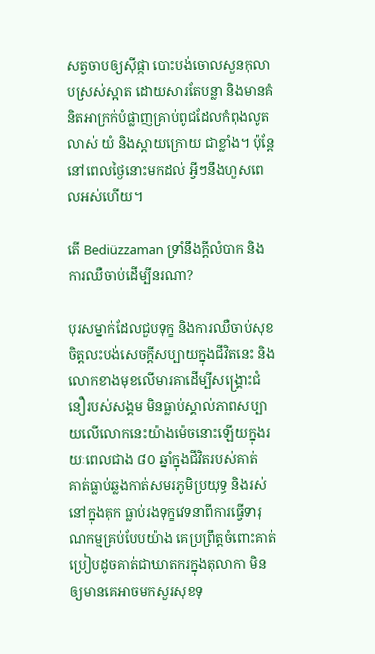សត្វចាបឲ្យស៊ីផ្កា បោះបង់ចោលសួនកុលាបស្រស់ស្អាត ដោយសារតែបន្លា និងមានគំនិតអាក្រក់បំផ្លាញគ្រាប់ពូជដែលកំពុងលូតលាស់ យំ និងស្តាយក្រោយ ជាខ្លាំង។ ប៉ុន្តែ នៅពេលថ្ងៃនោះមកដល់ អ្វីៗនឹងហួសពេលអស់ហើយ។

តើ Bediüzzaman ទ្រាំនឹងក្តីលំបាក និងការឈឺចាប់ដើម្បីនរណា?

បុរសម្នាក់ដែលជួបទុក្ខ និងការឈឺចាប់សុខចិត្តលះបង់សេចក្តីសប្បាយក្នុងជីវិតនេះ និងលោកខាងមុខលើមារគាដើម្បីសង្គ្រោះជំនឿរបស់សង្គម មិនធ្លាប់ស្គាល់ភាពសប្បាយលើលោកនេះយ៉ាងម៉េចនោះឡើយក្នុងរយៈពេលជាង ៨០ ឆ្នាំក្នុងជីវិតរបស់គាត់   គាត់ធ្លាប់ឆ្លងកាត់សមរភូមិប្រយុទ្ធ និងរស់នៅក្នុងគុក ធ្លាប់រងទុក្ខវេទនាពីការធ្វើទារុណកម្មគ្រប់បែបយ៉ាង គេប្រព្រឹត្តចំពោះគាត់ប្រៀបដូចគាត់ជាឃាតករក្នុងតុលាកា មិនឲ្យមានគេអាចមកសួរសុខទុ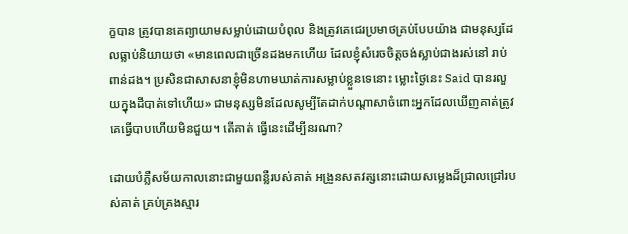ក្ខបាន ត្រូវបានគេព្យាយាមសម្លាប់ដោយបំពុល និងត្រូវគេជេរប្រមាថគ្រប់បែបយ៉ាង ជាមនុស្សដែលធ្លាប់និយាយថា «មានពេលជាច្រើនដងមកហើយ ដែលខ្ញុំសំរេចចិត្តចង់ស្លាប់ជាងរស់នៅ រាប់ពាន់ដង។ ប្រសិនជាសាសនាខ្ញុំមិនហាមឃាត់ការសម្លាប់ខ្លួនទេនោះ ម្លោះថ្ងៃនេះ Said បានរលួយក្នុងដីបាត់ទៅហើយ» ជាមនុស្សមិនដែលសូម្បីតែដាក់បណ្តាសាចំពោះអ្នកដែលឃើញគាត់ត្រូវគេធ្វើបាបហើយមិនជួយ។ តើគាត់ ធ្វើនេះដើម្បីនរណា?

ដោយបំភ្លឺសម័យកាលនោះជាមួយពន្លឺរបស់គាត់ អង្រួនសតវត្សនោះដោយសម្លេងដ៏ជ្រាលជ្រៅរបស់គាត់ គ្រប់គ្រងស្មារ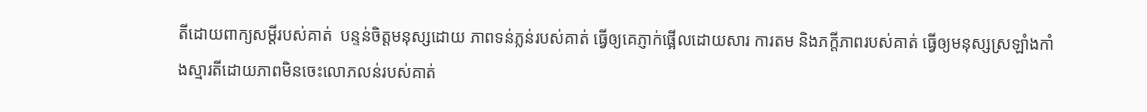តីដោយពាក្យសម្តីរបស់គាត់  បន្ទន់ចិត្តមនុស្សដោយ ភាពទន់ភ្លន់របស់គាត់ ធ្វើឲ្យគេភ្ញាក់ផ្អើលដោយសារ ការតម និងភក្តីភាពរបស់គាត់ ធ្វើឲ្យមនុស្សស្រឡាំងកាំងស្មារតីដោយភាពមិនចេះលោភលន់របស់គាត់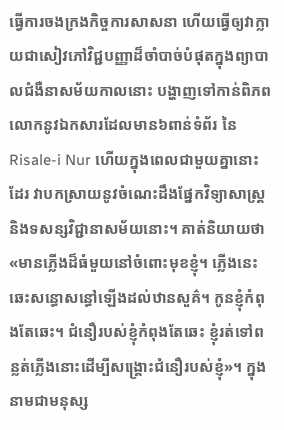ធ្វើការចងក្រងកិច្ចការសាសនា ហើយធ្វើឲ្យវាក្លាយជាសៀវភៅវិជ្ជបញ្ញាដ៏ចាំបាច់បំផុតក្នុងព្យាបាលជំងឺនាសម័យកាលនោះ បង្ហាញទៅកាន់ពិភពលោកនូវឯកសារដែលមាន៦ពាន់ទំព័រ នៃ Risale-i Nur ហើយក្នុងពេលជាមួយគ្នានោះដែរ វាបកស្រាយនូវចំណេះដឹងផ្នែកវិទ្យាសាស្ត្រ និងទសន្សវិជ្ជានាសម័យនោះ។ គាត់និយាយថា «មានភ្លើងដ៏ធំមួយនៅចំពោះមុខខ្ញុំ។ ភ្លើងនេះឆេះសន្ធោសន្ធៅឡើងដល់ឋានសួគ៌។ កូនខ្ញុំកំពុងតែឆេះ។ ជំនឿរបស់ខ្ញុំកំពុងតែឆេះ ខ្ញុំរត់ទៅពន្លត់ភ្លើងនោះដើម្បីសង្គ្រោះជំនឿរបស់ខ្ញុំ»។ ក្នុងនាមជាមនុស្ស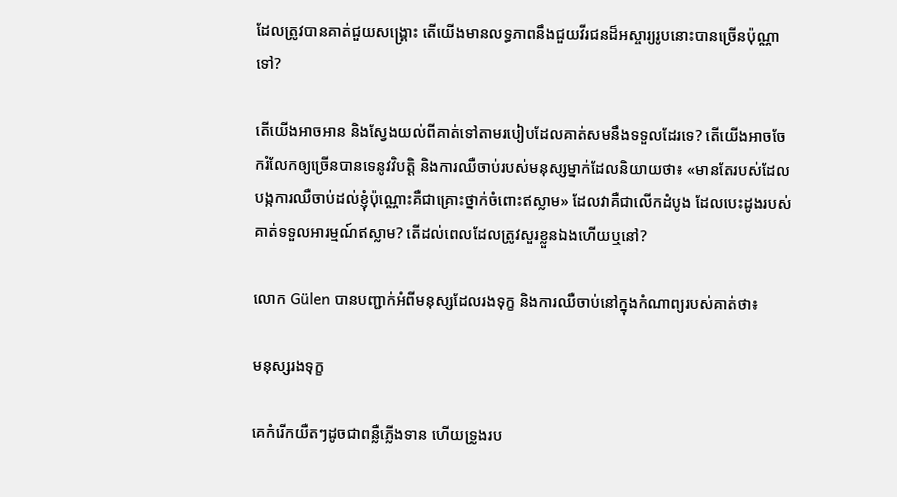ដែលត្រូវបានគាត់ជួយសង្គ្រោះ តើយើងមានលទ្ធភាពនឹងជួយវីរជនដ៏អស្ចារ្យរូបនោះបានច្រើនប៉ុណ្ណាទៅ?

តើយើងអាចអាន និងស្វែងយល់ពីគាត់ទៅតាមរបៀបដែលគាត់សមនឹងទទួលដែរទេ? តើយើងអាចចែករំលែកឲ្យច្រើនបានទេនូវវិបត្តិ និងការឈឺចាប់របស់មនុស្សម្នាក់ដែលនិយាយថា៖ «មានតែរបស់ដែលបង្កការឈឺចាប់ដល់ខ្ញុំប៉ុណ្ណោះគឺជាគ្រោះថ្នាក់ចំពោះឥស្លាម» ដែលវាគឺជាលើកដំបូង ដែលបេះដូងរបស់គាត់ទទួលអារម្មណ៍ឥស្លាម? តើដល់ពេលដែលត្រូវសួរខ្លួនឯងហើយឬនៅ?

លោក Gülen បានបញ្ជាក់អំពីមនុស្សដែលរងទុក្ខ និងការឈឺចាប់នៅក្នុងកំណាព្យរបស់គាត់ថា៖

មនុស្សរងទុក្ខ

គេកំរើកយឺតៗដូចជាពន្លឺភ្លើងទាន ហើយទ្រូងរប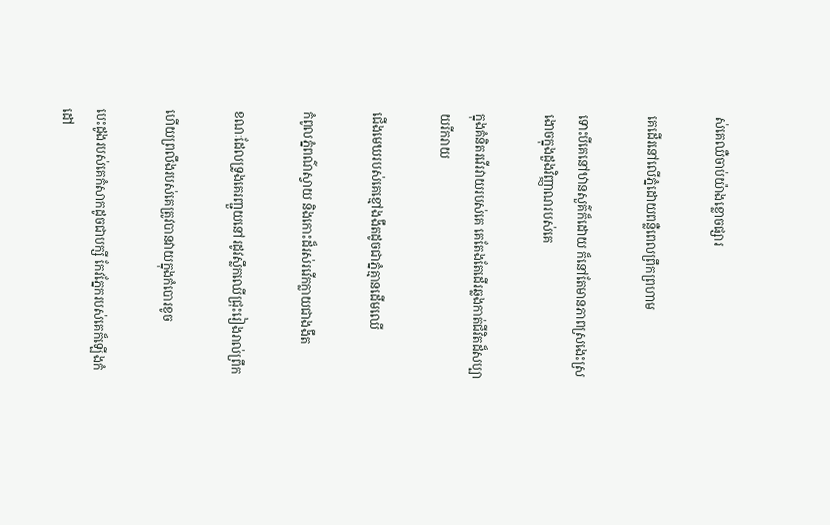ស់គេឈឺចាប់យ៉ាងខ្លោចផ្សារ

គេដើរនៅលើភ្នំដោយពន្លឺពេលព្រឹកព្រហាម

ទោះបីគេនៅឋានសួគ៌ក៏ដោយ ក៏នៅតែមានភាពស្រងេះស្រងោចក្នុងដួងវិញ្ញាណរបស់គេ

ក្នុងគំនិតរវើរវាយរបស់គេ គេតែងតែដើរឆ្លងកាត់ជីវិតដ៏សប្បាយរីករាយ

ជើងមេឃរបស់គេខ្មៅងងឹតដូចជាភ្នំគ្មានដើមឈើ

កំពូលភ្នំពណ៌ស្វាយ និងកោះដ៏រស់រវើកក្លាយជាងងឹត

ខណៈដែលទ្រូងគេរញ្ជួយនៅរដូវស្លឹកឈើជ្រុះរៀងរាល់ព្រឹក

ហើយព្រលឹងរបស់គេត្រូវបានវាយក្នុងកំបោរខូច

បេះដូងរបស់គេកំសាកដូចជាបក្សី កែវភ្នែករបស់គេក៏ឡើងកំដៅ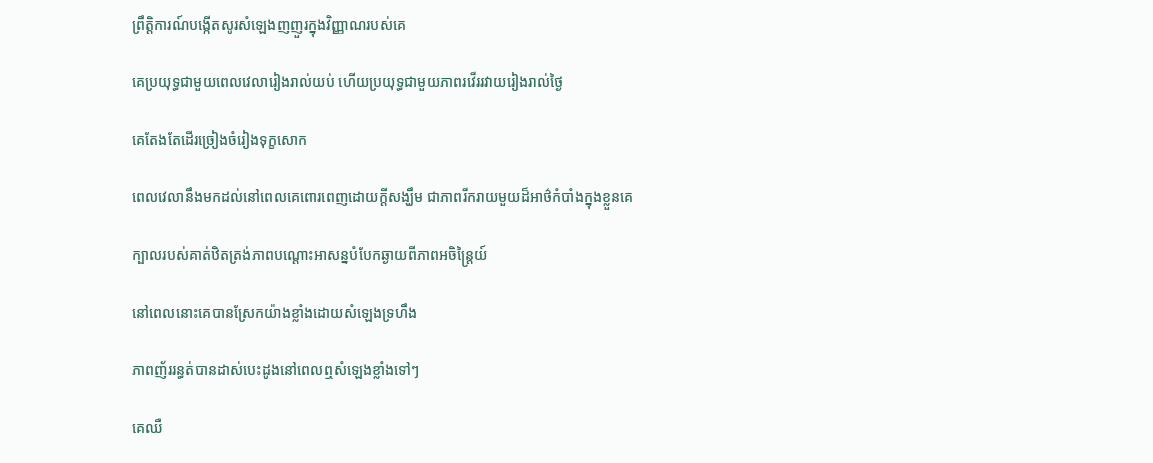ព្រឹត្តិការណ៍បង្កើតសូរសំឡេងញញួរក្នុងវិញ្ញាណរបស់គេ

គេប្រយុទ្ធជាមួយពេលវេលារៀងរាល់យប់ ហើយប្រយុទ្ធជាមួយភាពរវើររវាយរៀងរាល់ថ្ងៃ

គេតែងតែដើរច្រៀងចំរៀងទុក្ខសោក

ពេលវេលានឹងមកដល់នៅពេលគេពោរពេញដោយក្តីសង្ឃឹម ជាភាពរីករាយមួយដ៏អាថ៌កំបាំងក្នុងខ្លួនគេ

ក្បាលរបស់គាត់ឋិតត្រង់ភាពបណ្តោះអាសន្នបំបែកឆ្ងាយពីភាពអចិន្ត្រៃយ៍

នៅពេលនោះគេបានស្រែកយ៉ាងខ្លាំងដោយសំឡេងទ្រហឹង

ភាពញ័ររន្ធត់បានដាស់បេះដូងនៅពេលឮសំឡេងខ្លាំងទៅៗ

គេឈឺ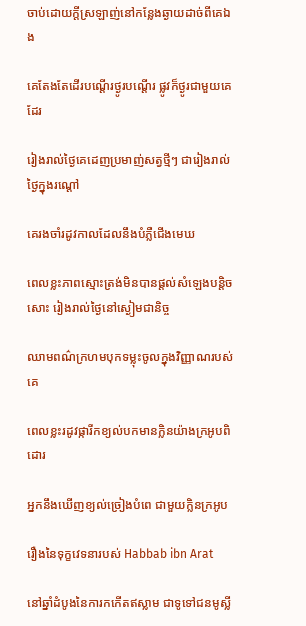ចាប់ដោយក្តីស្រឡាញ់នៅកន្លែងឆ្ងាយដាច់ពីគេឯង

គេតែងតែដើរបណ្តើរថ្ងូរបណ្តើរ ផ្លូវក៏ថ្ងូរជាមួយគេដែរ

រៀងរាល់ថ្ងៃគេដេញប្រមាញ់សត្វថ្មីៗ ជារៀងរាល់ថ្ងៃក្នុងរណ្តៅ

គេរងចាំរដូវកាលដែលនឹងបំភ្លឺជើងមេឃ

ពេលខ្លះភាពស្មោះត្រង់មិនបានផ្តល់សំឡេងបន្តិចសោះ រៀងរាល់ថ្ងៃនៅស្ងៀមជានិច្ច

ឈាមពណ៌ក្រហមបុកទម្លុះចូលក្នុងវិញ្ញាណរបស់គេ

ពេលខ្លះរដូវផ្ការីកខ្យល់បកមានក្លិនយ៉ាងក្រអូបពិដោរ

អ្នកនឹងឃើញខ្យល់ច្រៀងបំពេ ជាមួយក្លិនក្រអូប

រឿងនៃទុក្ខវេទនារបស់ Habbab ibn Arat

នៅឆ្នាំដំបូងនៃការកកើតឥស្លាម ជាទូទៅជនមូស្លី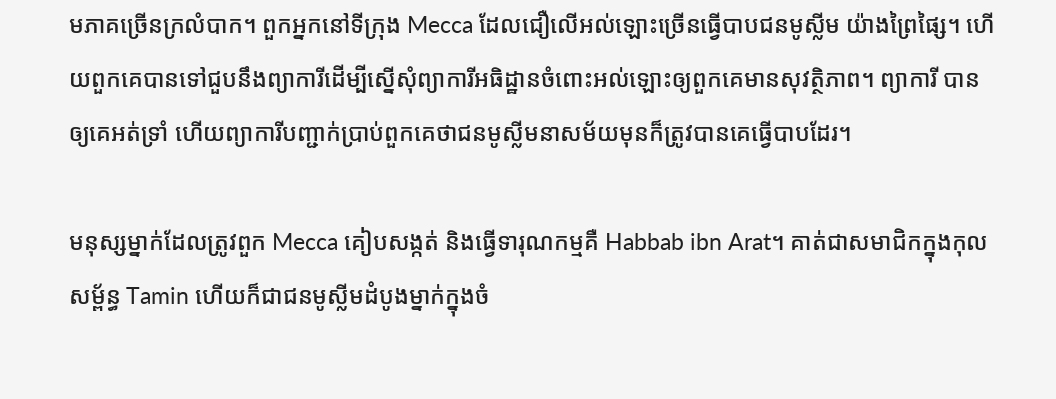មភាគច្រើនក្រលំបាក។ ពួកអ្នកនៅទីក្រុង Mecca ដែលជឿលើអល់ឡោះច្រើនធ្វើបាបជនមូស្លីម យ៉ាងព្រៃផ្សៃ។ ហើយពួកគេបានទៅជួបនឹងព្យាការីដើម្បីស្នើសុំព្យាការីអធិដ្ឋានចំពោះអល់ឡោះឲ្យពួកគេមានសុវត្ថិភាព។ ព្យាការី បានឲ្យគេអត់ទ្រាំ ហើយព្យាការីបញ្ជាក់ប្រាប់ពួកគេថាជនមូស្លីមនាសម័យមុនក៏ត្រូវបានគេធ្វើបាបដែរ។

មនុស្សម្នាក់ដែលត្រូវពួក Mecca គៀបសង្កត់ និងធ្វើទារុណកម្មគឺ Habbab ibn Arat។ គាត់ជាសមាជិកក្នុងកុលសម្ព័ន្ធ Tamin ហើយក៏ជាជនមូស្លីមដំបូងម្នាក់ក្នុងចំ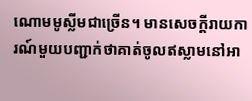ណោមមូស្លីមជាច្រើន។ មានសេចក្តីរាយការណ៍មួយបញ្ជាក់ថាគាត់ចូលឥស្លាមនៅអា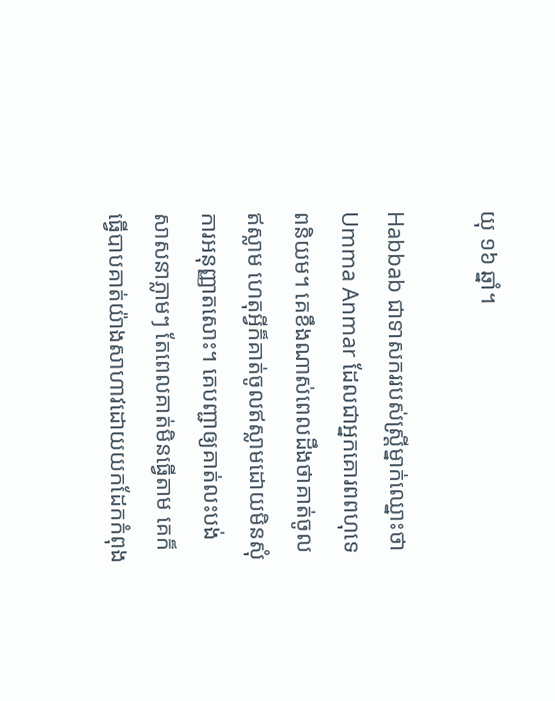យុ ១៦ ឆ្នាំ។

Habbab ជាទាសកររបស់ស្ត្រីម្នាក់ឈ្នោះថា Umma Anmar ដែលជាអ្នកគោរពពហុទេពនិយម។ គេខឹងណាស់ពេលដឹងថាគាត់ចូលឥស្លាម ហេតុអ្វីក៏គាត់ចូលឥស្លាមដោយមិនសុំការអនុញ្ញាតសោះ។ គេបញ្ជាឲ្យគាត់លះបង់សាសនាភ្លាមៗ តែពេលគាត់មិនធ្វើតាម គេក៏ធ្វើបាបគាត់យ៉ាងសាហាវដោយយកដែកកំពុង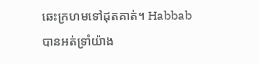ឆេះក្រហមទៅដុតគាត់។ Habbab បានអត់ទ្រាំយ៉ាង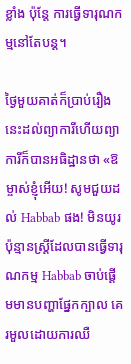ខ្លាំង ប៉ុន្តែ ការធ្វើទារុណកម្មនៅតែបន្ត។

ថ្ងៃមួយគាត់ក៏ប្រាប់រឿងនេះដល់ព្យាការីហើយព្យាការីក៏បានអធិដ្ឋានថា «ឱម្ចាស់ខ្ញុំអើយ! សូមជួយដល់ Habbab ផង! មិនយូរប៉ុន្មានស្រ្តីដែលបានធ្វើទារុណកម្ម Habbab ចាប់ផ្តើមមានបញ្ហាផ្នែកក្បាល គេរមួលដោយការឈឺ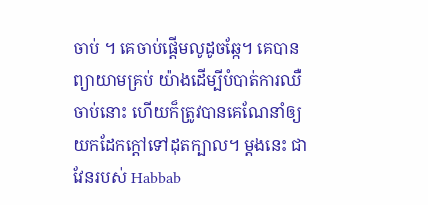ចាប់ ។ គេចាប់ផ្តើមលូដូចឆ្កែ។ គេបានព្យាយាមគ្រប់ យ៉ាងដើម្បីបំបាត់ការឈឺចាប់នោះ ហើយក៏ត្រូវបានគេណែនាំឲ្យយកដែកក្តៅទៅដុតក្បាល។ ម្តងនេះ ជាវែនរបស់ Habbab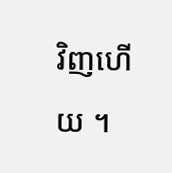វិញហើយ ។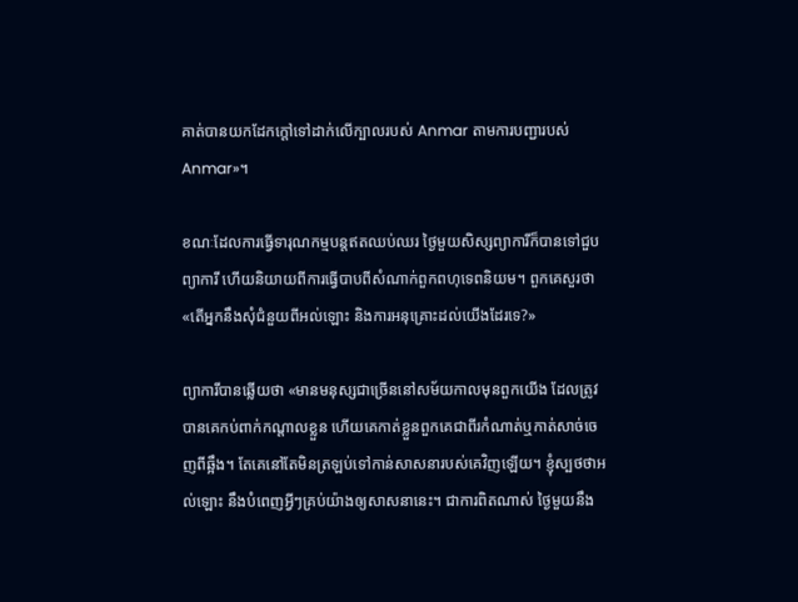គាត់បានយកដែកក្តៅទៅដាក់លើក្បាលរបស់ Anmar តាមការបញ្ជារបស់Anmar»។

ខណៈដែលការធ្វើទារុណកម្មបន្តឥតឈប់ឈរ ថ្ងៃមួយសិស្សព្យាការីក៏បានទៅជួបព្យាការី ហើយនិយាយពីការធ្វើបាបពីសំណាក់ពួកពហុទេពនិយម។ ពួកគេសួរថា «តើអ្នកនឹងសុំជំនួយពីអល់ឡោះ និងការអនុគ្រោះដល់យើងដែរទេ?»

ព្យាការីបានឆ្លើយថា «មានមនុស្សជាច្រើននៅសម័យកាលមុនពួកយើង ដែលត្រូវបានគេកប់ពាក់កណ្តាលខ្លួន ហើយគេកាត់ខ្លួនពួកគេជាពីរកំណាត់ឬកាត់សាច់ចេញពីឆ្អឹង។ តែគេនៅតែមិនត្រឡប់ទៅកាន់សាសនារបស់គេវិញឡើយ។ ខ្ញុំស្បថថាអល់ឡោះ នឹងបំពេញអ្វីៗគ្រប់យ៉ាងឲ្យសាសនានេះ។ ជាការពិតណាស់ ថ្ងៃមួយនឹង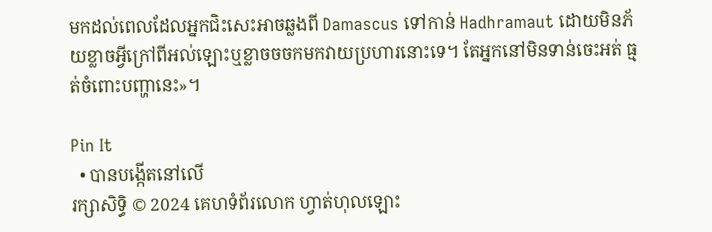មកដល់ពេលដែលអ្នកជិះសេះអាចឆ្លងពី Damascus ទៅកាន់ Hadhramaut ដោយមិនភ័យខ្លាចអ្វីក្រៅពីអល់ឡោះឬខ្លាចចចកមកវាយប្រហារនោះទេ។ តែអ្នកនៅមិនទាន់ចេះអត់ ធ្មត់ចំពោះបញ្ហានេះ»។

Pin It
  • បានបង្កើតនៅលើ
រក្សាសិទ្ធិ © 2024 គេហទំព័រលោក ហ្វាត់ហុលឡោះ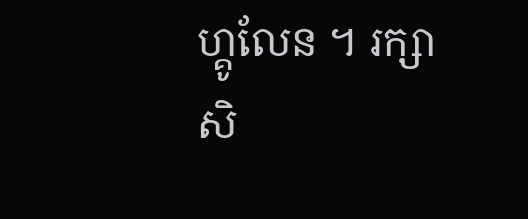ហ្គូលែន ។ រក្សាសិ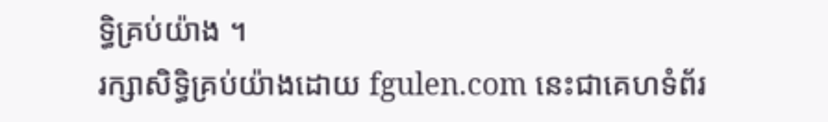ទ្ធិគ្រប់យ៉ាង ។
រក្សាសិទ្ធិគ្រប់យ៉ាងដោយ fgulen.com នេះជាគេហទំព័រ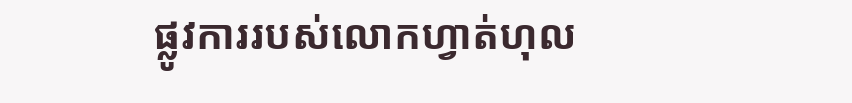ផ្លូវការរបស់លោកហ្វាត់ហុល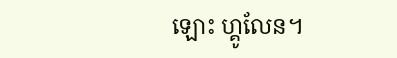ឡោះ ហ្គូលែន។